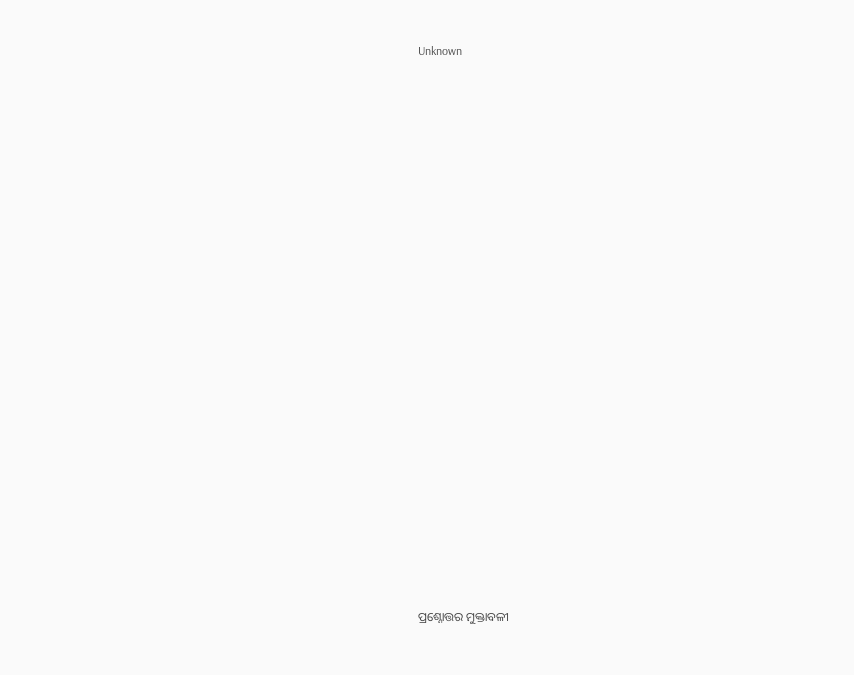Unknown























ପ୍ରଶ୍ନୋତ୍ତର ମୁକ୍ତାବଳୀ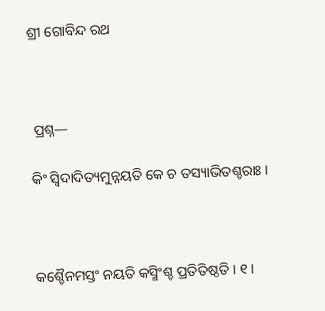ଶ୍ରୀ ଗୋବିନ୍ଦ ରଥ



 ପ୍ରଶ୍ନ—

କିଂ ସ୍ଵିଦାଦିତ୍ୟମୁନ୍ନୟତି କେ ଚ ତସ୍ୟାଭିତଶ୍ଚରାଃ ।



କଶ୍ଚୈନମସ୍ତଂ ନୟତି କସ୍ମିଂଶ୍ଚ ପ୍ରତିତିଷ୍ଠତି । ୧ ।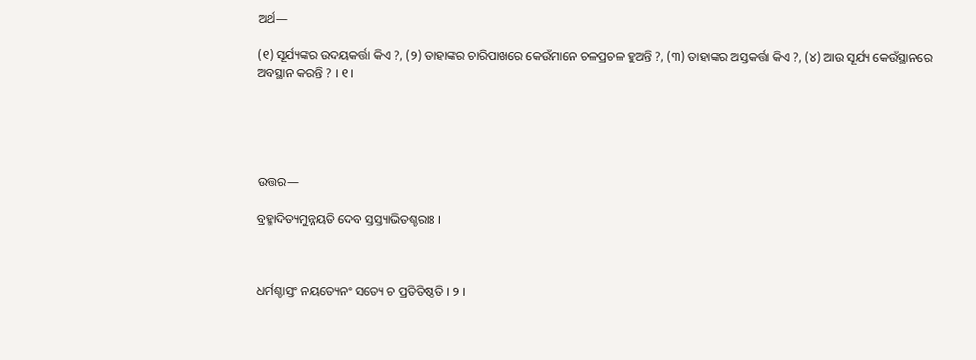ଅର୍ଥ—

(୧) ସୂର୍ଯ୍ୟଙ୍କର ଉଦୟକର୍ତ୍ତା କିଏ ?, (୨) ତାହାଙ୍କର ଚାରିପାଖରେ କେଉଁମାନେ ଚଳପ୍ରଚଳ ହୁଅନ୍ତି ?, (୩) ତାହାଙ୍କର ଅସ୍ତକର୍ତ୍ତା କିଏ ?, (୪) ଆଉ ସୂର୍ଯ୍ୟ କେଉଁସ୍ଥାନରେ ଅବସ୍ଥାନ କରନ୍ତି ? । ୧ ।





ଉତ୍ତର—

ବ୍ରହ୍ମାଦିତ୍ୟମୁନ୍ନୟତି ଦେବ ସ୍ତସ୍ତ୍ୟାଭିତଶ୍ଚରାଃ ।



ଧର୍ମଶ୍ଚାସ୍ତଂ ନୟତ୍ୟେନଂ ସତ୍ୟେ ଚ ପ୍ରତିତିଷ୍ଠତି । ୨ ।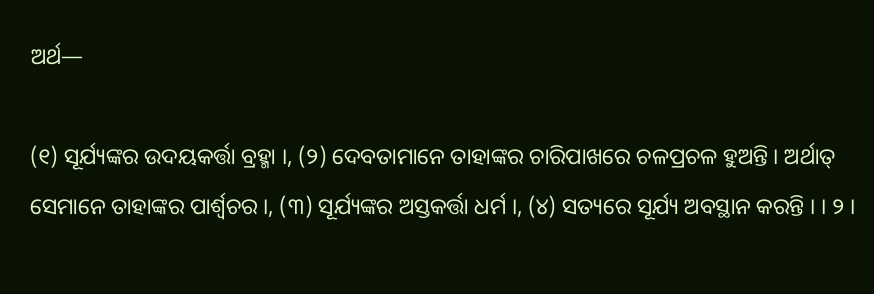ଅର୍ଥ—

(୧) ସୂର୍ଯ୍ୟଙ୍କର ଉଦୟକର୍ତ୍ତା ବ୍ରହ୍ମା ।, (୨) ଦେବତାମାନେ ତାହାଙ୍କର ଚାରିପାଖରେ ଚଳପ୍ରଚଳ ହୁଅନ୍ତି । ଅର୍ଥାତ୍ ସେମାନେ ତାହାଙ୍କର ପାର୍ଶ୍ଵଚର ।, (୩) ସୂର୍ଯ୍ୟଙ୍କର ଅସ୍ତକର୍ତ୍ତା ଧର୍ମ ।, (୪) ସତ୍ୟରେ ସୂର୍ଯ୍ୟ ଅବସ୍ଥାନ କରନ୍ତି । । ୨ ।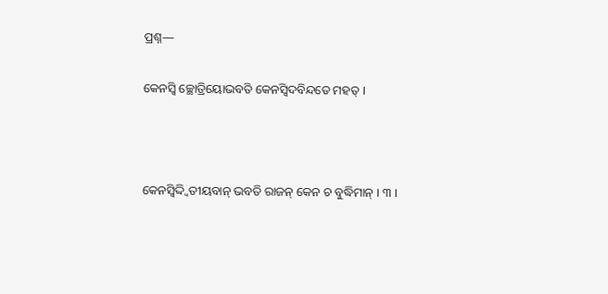ପ୍ରଶ୍ନ—

କେନସ୍ୱି ଚ୍ଛୋତ୍ରିୟୋଭବତି କେନସ୍ୱିଦବିନ୍ଦତେ ମହତ୍ ।



କେନସ୍ୱିଦ୍ଦ୍ୱିତୀୟବାନ୍ ଭବତି ରାଜନ୍ କେନ ଚ ବୁଦ୍ଧିମାନ୍‌ । ୩ ।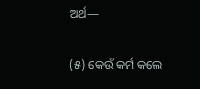ଅର୍ଥ—

(୫) କେଉଁ କର୍ମ କଲେ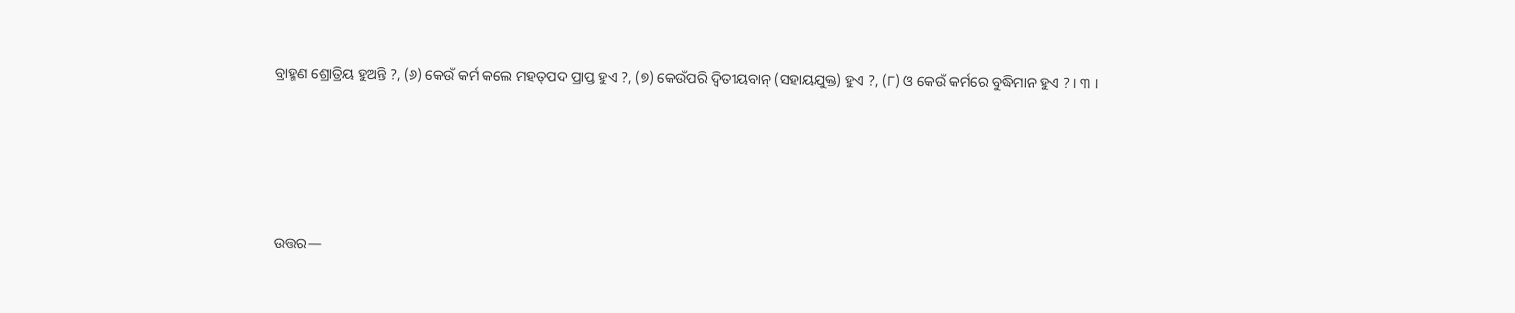ବ୍ରାହ୍ମଣ ଶ୍ରୋତ୍ରିୟ ହୁଅନ୍ତି ?, (୬) କେଉଁ କର୍ମ କଲେ ମହତ୍‍ପଦ ପ୍ରାପ୍ତ ହୁଏ ?, (୭) କେଉଁପରି ଦ୍ୱିତୀୟବାନ୍ (ସହାୟଯୁକ୍ତ) ହୁଏ ?, (୮) ଓ କେଉଁ କର୍ମରେ ବୁଦ୍ଧିମାନ ହୁଏ ? । ୩ ।





ଉତ୍ତର—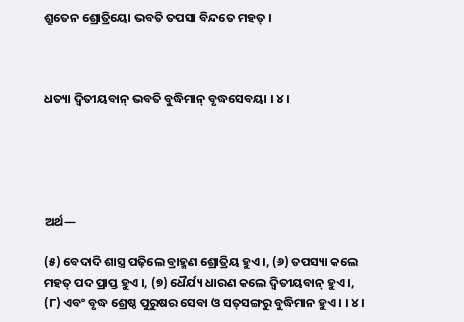ଶ୍ରୁତେନ ଶ୍ରୋତ୍ରିୟୋ ଭବତି ତପସା ବିନ୍ଦତେ ମହତ୍ ।



ଧତ୍ୟା ଦ୍ୱିତୀୟବାନ୍ ଭବତି ବୁଦ୍ଧିମାନ୍‍ ବୃଦ୍ଧସେବୟା । ୪ ।





ଅର୍ଥ—

(୫) ବେଦାଦି ଶାସ୍ତ୍ର ପଢ଼ିଲେ ବ୍ରାହ୍ମଣ ଶ୍ରୋତ୍ରିୟ ହୁଏ ।, (୬) ତପସ୍ୟା କଲେ ମହତ୍‍ ପଦ ପ୍ରାପ୍ତ ହୁଏ ।, (୭) ଧୈର୍ଯ୍ୟ ଧାରଣ କଲେ ଦ୍ୱିତୀୟବାନ୍‍ ହୁଏ ।, (୮) ଏବଂ ବୃଦ୍ଧ ଶ୍ରେଷ୍ଠ ପୁରୁଷର ସେବା ଓ ସତ୍‌ସଙ୍ଗରୁ ବୁଦ୍ଧିମାନ ହୁଏ । । ୪ ।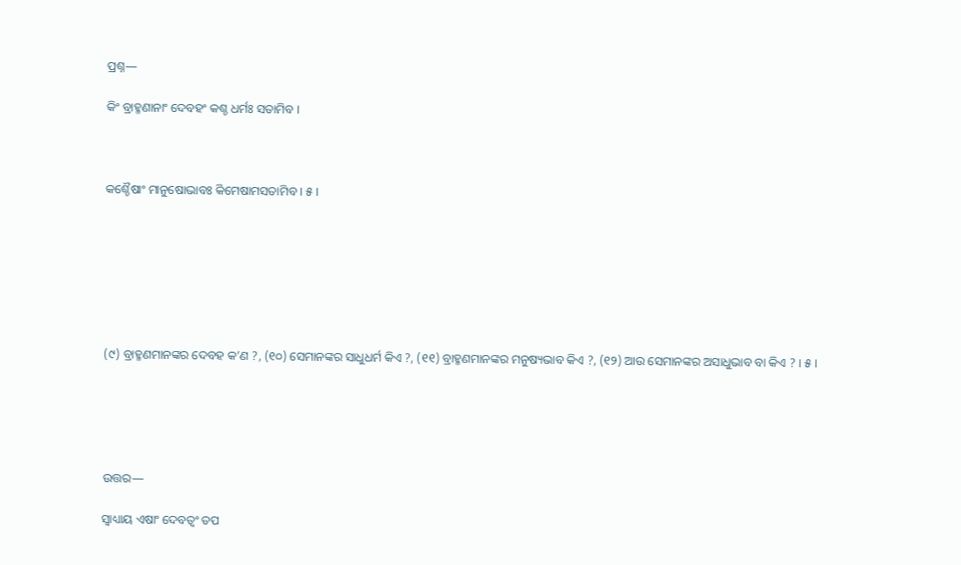ପ୍ରଶ୍ନ—

କିଂ ବ୍ରାହ୍ମଣାନାଂ ଦେବହଂ କଶ୍ଚ ଧର୍ମଃ ସତାମିବ ।



କଶ୍ଚୈଷାଂ ମାନୁଷୋଭାବଃ କିମେଷାମସତାମିବ । ୫ ।







(୯) ବ୍ରାହ୍ମଣମାନଙ୍କର ଦେବହ କ’ଣ ?, (୧୦) ସେମାନଙ୍କର ସାଧୁଧର୍ମ କିଏ ?, (୧୧) ବ୍ରାହ୍ମଣମାନଙ୍କର ମନୁଷ୍ୟଭାବ କିଏ ?, (୧୨) ଆଉ ସେମାନଙ୍କର ଅସାଧୁଭାବ ବା କିଏ ? । ୫ ।





ଉତ୍ତର—

ସ୍ୱାଧ୍ୟାୟ ଏଷାଂ ଦେବତ୍ଵଂ ତପ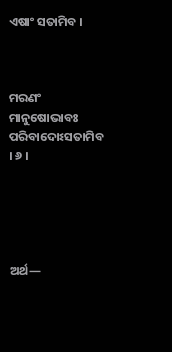ଏଷାଂ ସତାମିବ ।



ମରଣଂ ମାନୁଷୋଭାବଃ ପରିବାଦୋଽସତାମିବ । ୬ ।





ଅର୍ଥ—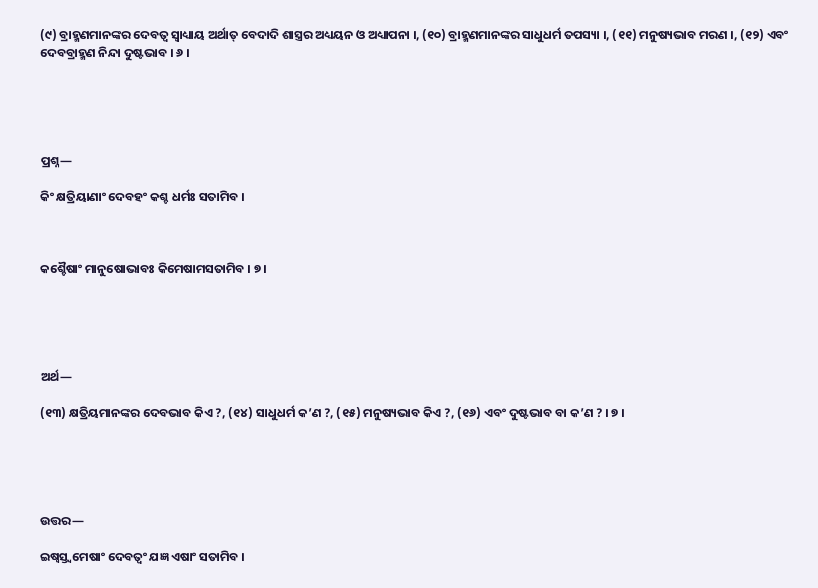(୯) ବ୍ରାହ୍ମଣମାନଙ୍କର ଦେବତ୍ୱ ସ୍ୱାଧ୍ୟାୟ ଅର୍ଥାତ୍ ବେଦାଦି ଶାସ୍ତ୍ରର ଅଧ୍ୟୟନ ଓ ଅଧ୍ୟାପନା ।, (୧୦) ବ୍ରାହ୍ମଣମାନଙ୍କର ସାଧୁଧର୍ମ ତପସ୍ୟା ।, (୧୧) ମନୁଷ୍ୟଭାବ ମରଣ ।, (୧୨) ଏବଂ ଦେବବ୍ରାହ୍ମଣ ନିନ୍ଦା ଦୁଷ୍ଟଭାବ । ୬ ।





ପ୍ରଶ୍ନ—

କିଂ କ୍ଷତ୍ରିୟାଣାଂ ଦେବହଂ କଶ୍ଚ ଧର୍ମଃ ସତାମିବ ।



କଶ୍ଚୈଷାଂ ମାନୁଷୋଭାବଃ କିମେଷାମସତାମିବ । ୭ ।





ଅର୍ଥ—

(୧୩) କ୍ଷତ୍ରିୟମାନଙ୍କର ଦେବଭାବ କିଏ ?, (୧୪) ସାଧୁଧର୍ମ କ’ଣ ?, (୧୫) ମନୁଷ୍ୟଭାବ କିଏ ?, (୧୬) ଏବଂ ଦୁଷ୍ଟଭାବ ବା କ’ଣ ? । ୭ ।





ଉତ୍ତର—

ଇଷ୍ୱସ୍ତ୍ୱମେଷାଂ ଦେବତ୍ୱଂ ଯଜ୍ଞ ଏଷାଂ ସତାମିବ ।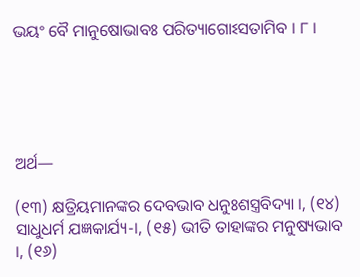ଭୟଂ ବୈ ମାନୁଷୋଭାବଃ ପରିତ୍ୟାଗୋଽସତାମିବ । ୮ ।





ଅର୍ଥ—

(୧୩) କ୍ଷତ୍ରିୟମାନଙ୍କର ଦେବଭାବ ଧନୁଃଶସ୍ତ୍ରବିଦ୍ୟା ।, (୧୪) ସାଧୁଧର୍ମ ଯଜ୍ଞକାର୍ଯ୍ୟ-।, (୧୫) ଭୀତି ତାହାଙ୍କର ମନୁଷ୍ୟଭାବ ।, (୧୬)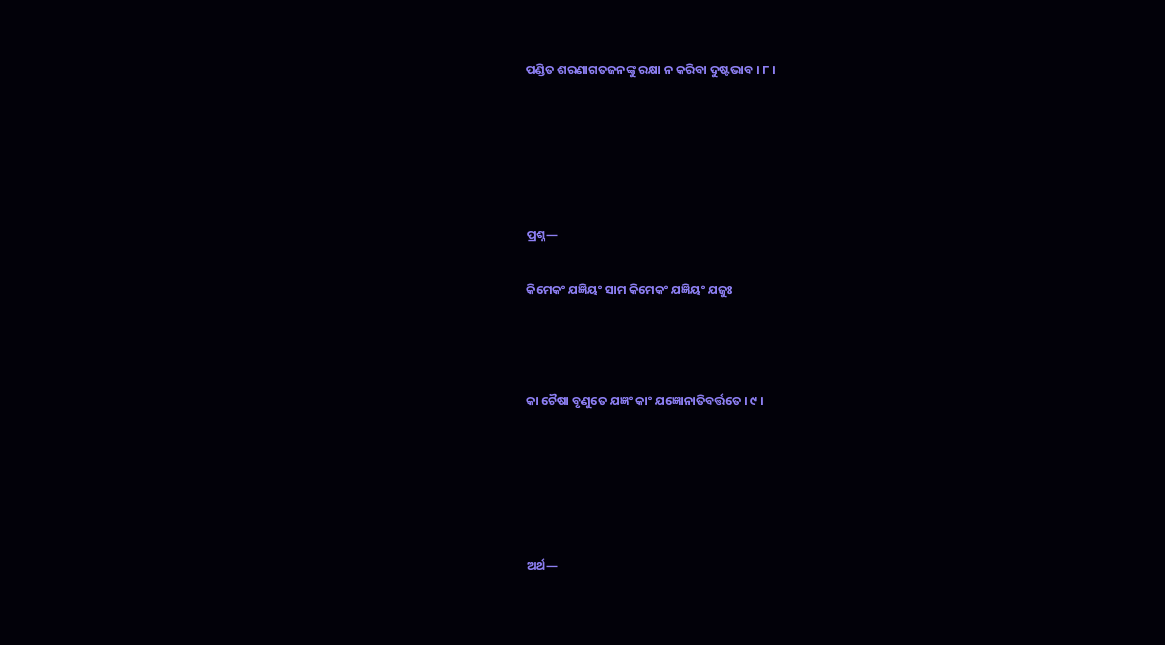ପଣ୍ଡିତ ଶରଣାଗତଜନଙ୍କୁ ରକ୍ଷା ନ କରିବା ଦୁଷ୍ଟଭାବ । ୮ ।





ପ୍ରଶ୍ନ—

କିମେକଂ ଯଜ୍ଞିୟଂ ସାମ କିମେକଂ ଯଜ୍ଞିୟଂ ଯଜୁଃ



କା ଚୈଷା ବୃଣୁତେ ଯଜ୍ଞଂ କାଂ ଯଜ୍ଞୋନାତିବର୍ତ୍ତତେ । ୯ ।





ଅର୍ଥ—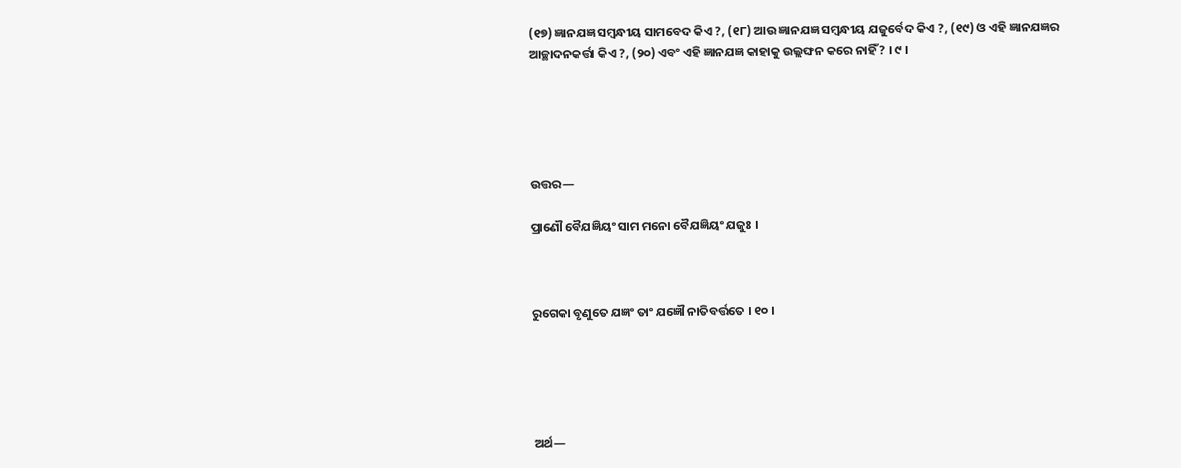(୧୭) ଜ୍ଞାନଯଜ୍ଞ ସମ୍ବନ୍ଧୀୟ ସାମବେଦ କିଏ ?, (୧୮) ଆଉ ଜ୍ଞାନଯଜ୍ଞ ସମ୍ବନ୍ଧୀୟ ଯଜୁର୍ବେଦ କିଏ ?, (୧୯) ଓ ଏହି ଜ୍ଞାନଯଜ୍ଞର ଆଚ୍ଛାଦନକର୍ତ୍ତା କିଏ ?, (୨୦) ଏବଂ ଏହି ଜ୍ଞାନଯଜ୍ଞ କାହାକୁ ଉଲ୍ଲଙ୍ଘନ କରେ ନାହିଁ ? । ୯ ।





ଉତ୍ତର—

ପ୍ରାଣୌ ବୈଯଜ୍ଞିୟଂ ସାମ ମନୋ ବୈଯଜ୍ଞିୟଂ ଯଜୁଃ ।



ରୁଗେକା ବୃଣୁତେ ଯଜ୍ଞଂ ତାଂ ଯଜ୍ଞୌ ନାତିବର୍ତ୍ତତେ । ୧୦ ।





ଅର୍ଥ—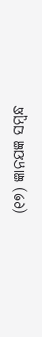(୧୭) ଜ୍ଞାନଯଜ୍ଞ ସମ୍ବନ୍ଧ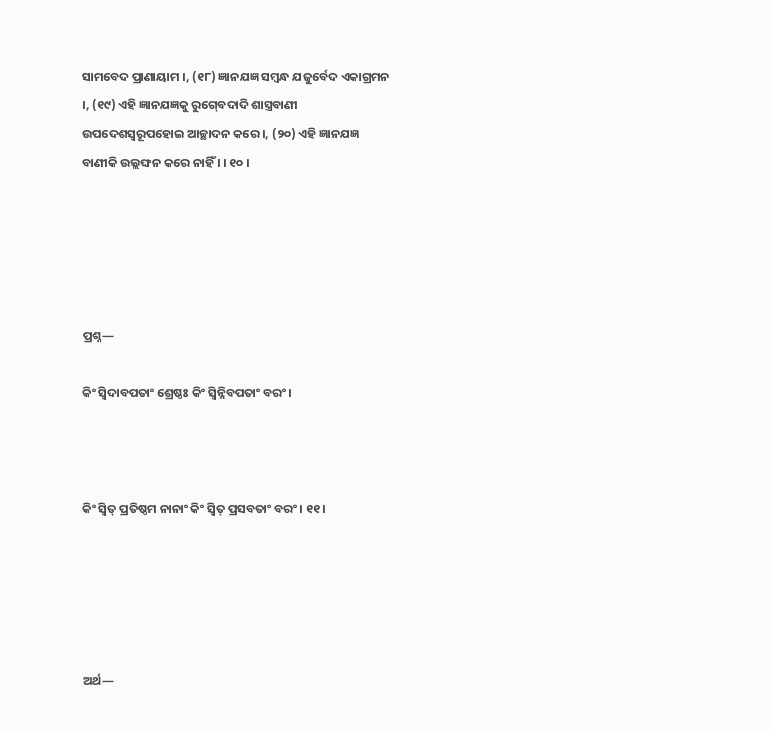ସାମବେଦ ପ୍ରାଣାୟାମ ।, (୧୮) ଜ୍ଞାନଯଜ୍ଞ ସମ୍ବନ୍ଧ ଯଜୁର୍ବେଦ ଏକାଗ୍ରମନ ।, (୧୯) ଏହି ଜ୍ଞାନଯଜ୍ଞକୁ ରୁଗ୍‍ବେଦାଦି ଶାସ୍ତ୍ରବାଣୀ ଉପଦେଶସ୍ଵରୂପହୋଇ ଆଚ୍ଛାଦନ କରେ ।, (୨୦) ଏହି ଜ୍ଞାନଯଜ୍ଞ ବାଣୀକି ଉଲ୍ଲଙ୍ଘନ କରେ ନାହିଁ । । ୧୦ ।





ପ୍ରଶ୍ନ—

କିଂ ସ୍ଵିଦାବପତାଂ ଶ୍ରେଷ୍ଠଃ କିଂ ସ୍ୱିନ୍ନିବପତାଂ ବରଂ ।



କିଂ ସ୍ୱିତ୍ ପ୍ରତିଷ୍ଠମ ନାନାଂ କିଂ ସ୍ୱିତ୍ ପ୍ରସବତାଂ ବରଂ । ୧୧ ।





ଅର୍ଥ—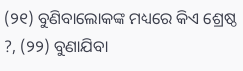(୨୧) ବୁଣିବାଲୋକଙ୍କ ମଧ୍ୟରେ କିଏ ଶ୍ରେଷ୍ଠ ?, (୨୨) ବୁଣାଯିବା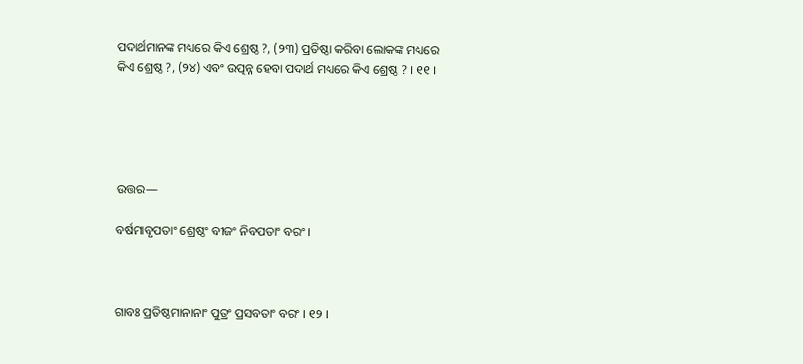ପଦାର୍ଥମାନଙ୍କ ମଧ୍ୟରେ କିଏ ଶ୍ରେଷ୍ଠ ?, (୨୩) ପ୍ରତିଷ୍ଠା କରିବା ଲୋକଙ୍କ ମଧ୍ୟରେ କିଏ ଶ୍ରେଷ୍ଠ ?, (୨୪) ଏବଂ ଉତ୍ପନ୍ନ ହେବା ପଦାର୍ଥ ମଧ୍ୟରେ କିଏ ଶ୍ରେଷ୍ଠ ? । ୧୧ ।





ଉତ୍ତର—

ବର୍ଷମାବୃପତାଂ ଶ୍ରେଷ୍ଠଂ ବୀଜଂ ନିବପତାଂ ବରଂ ।



ଗାବଃ ପ୍ରତିଷ୍ଠମାନାନାଂ ପୁତ୍ରଂ ପ୍ରସବତାଂ ବରଂ । ୧୨ ।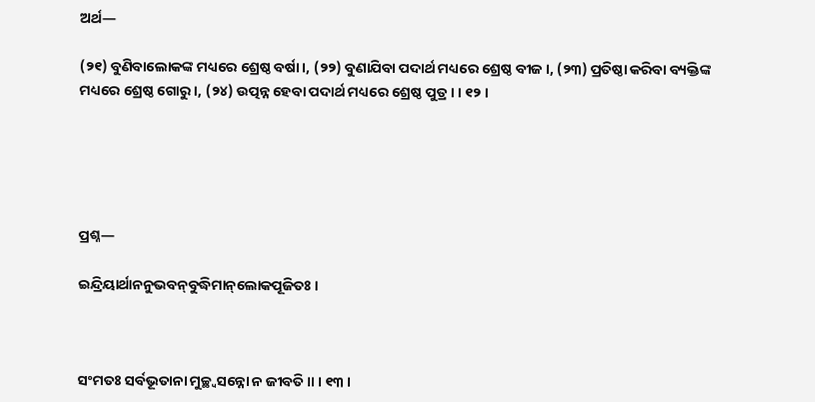ଅର୍ଥ—

(୨୧) ବୁଣିବାଲୋକଙ୍କ ମଧ୍ୟରେ ଶ୍ରେଷ୍ଠ ବର୍ଷା ।, (୨୨) ବୁଣାଯିବା ପଦାର୍ଥ ମଧ୍ୟରେ ଶ୍ରେଷ୍ଠ ବୀଜ ।, (୨୩) ପ୍ରତିଷ୍ଠା କରିବା ବ୍ୟକ୍ତିଙ୍କ ମଧ୍ୟରେ ଶ୍ରେଷ୍ଠ ଗୋରୁ ।, (୨୪) ଉତ୍ପନ୍ନ ହେବା ପଦାର୍ଥ ମଧ୍ୟରେ ଶ୍ରେଷ୍ଠ ପୁତ୍ର । । ୧୨ ।





ପ୍ରଶ୍ନ—

ଇନ୍ଦ୍ରିୟାର୍ଥାନନୁଭବନ୍‌ବୁଦ୍ଧିମାନ୍‌ଲୋକପୂଜିତଃ ।



ସଂମତଃ ସର୍ବଭୂତାନା ମୁଚ୍ଛ୍ୱସନ୍ନୋ ନ ଜୀବତି ॥ । ୧୩ ।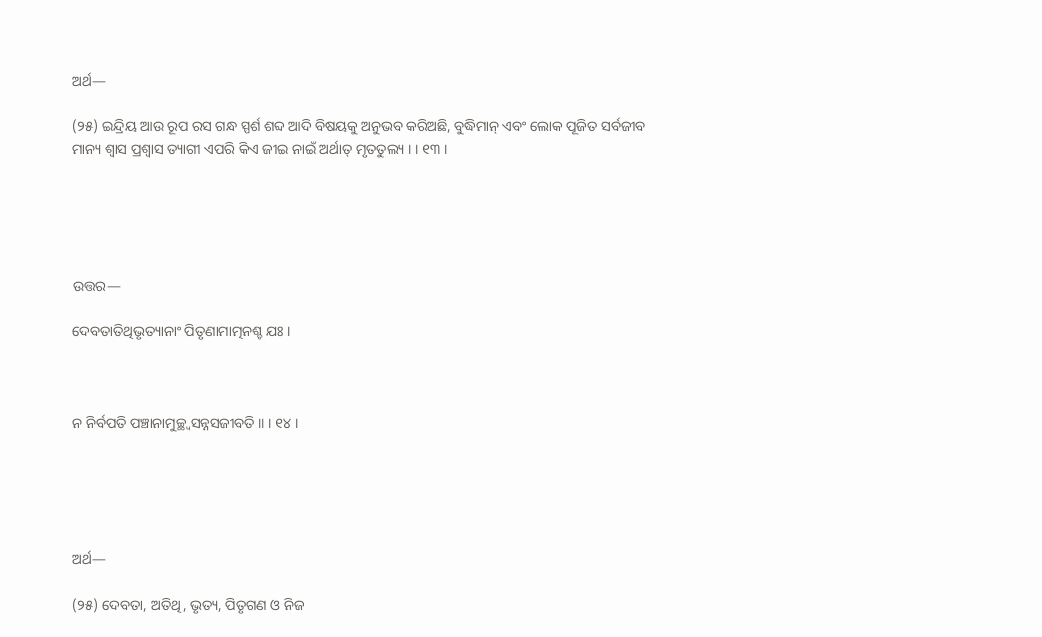ଅର୍ଥ—

(୨୫) ଇନ୍ଦ୍ରିୟ ଆଉ ରୂପ ରସ ଗନ୍ଧ ସ୍ପର୍ଶ ଶବ୍ଦ ଆଦି ବିଷୟକୁ ଅନୁଭବ କରିଅଛି, ବୁଦ୍ଧିମାନ୍‌ ଏବଂ ଲୋକ ପୂଜିତ ସର୍ବଜୀବ ମାନ୍ୟ ଶ୍ୱାସ ପ୍ରଶ୍ୱାସ ତ୍ୟାଗୀ ଏପରି କିଏ ଜୀଇ ନାଇଁ ଅର୍ଥାତ୍ ମୃତତୁଲ୍ୟ । । ୧୩ ।





ଉତ୍ତର—

ଦେବତାତିଥିଭୃତ୍ୟାନାଂ ପିତୃଣାମାତ୍ମନଶ୍ଚ ଯଃ ।



ନ ନିର୍ବପତି ପଞ୍ଚାନାମୁଚ୍ଛ୍ୱସନ୍ନସଜୀବତି ॥ । ୧୪ ।





ଅର୍ଥ—

(୨୫) ଦେବତା, ଅତିଥି, ଭୃତ୍ୟ, ପିତୃଗଣ ଓ ନିଜ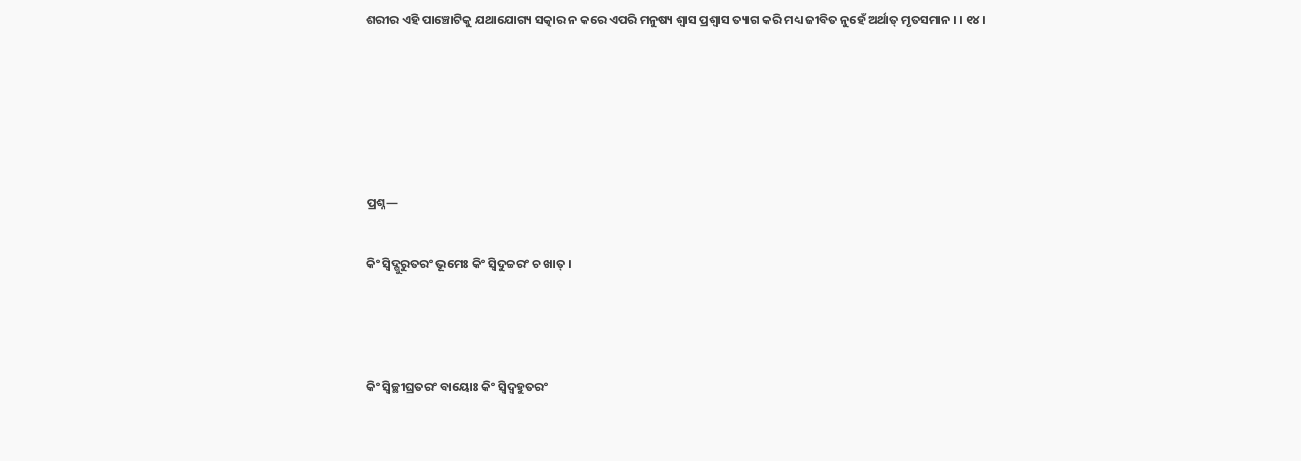ଶରୀର ଏହି ପାଞ୍ଚୋଟିକୁ ଯଥାଯୋଗ୍ୟ ସତ୍କାର ନ କରେ ଏପରି ମନୁଷ୍ୟ ଶ୍ୱାସ ପ୍ରଶ୍ୱାସ ତ୍ୟାଗ କରି ମଧ୍ୟ ଜୀବିତ ନୁହେଁ ଅର୍ଥାତ୍ ମୃତସମାନ । । ୧୪ ।





ପ୍ରଶ୍ନ—

କିଂ ସ୍ଵିଦ୍ଗୁରୁତରଂ ଭୂମେଃ କିଂ ସ୍ଵିଦୁଚ୍ଚରଂ ଚ ଖାତ୍ ।



କିଂ ସ୍ଵିଚ୍ଛୀଘ୍ରତରଂ ବାୟୋଃ କିଂ ସ୍ୱିଦ୍ବହୁତରଂ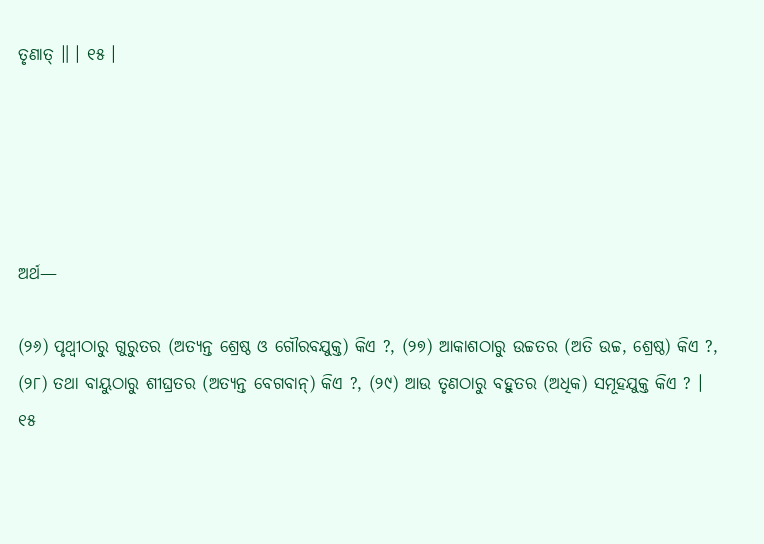ତୃଣାତ୍ ॥ । ୧୫ ।





ଅର୍ଥ—

(୨୬) ପୃଥ୍ୱୀଠାରୁ ଗୁରୁତର (ଅତ୍ୟନ୍ତ ଶ୍ରେଷ୍ଠ ଓ ଗୌରବଯୁକ୍ତ) କିଏ ?, (୨୭) ଆକାଶଠାରୁ ଉଚ୍ଚତର (ଅତି ଉଚ୍ଚ, ଶ୍ରେଷ୍ଠ) କିଏ ?, (୨୮) ତଥା ବାୟୁଠାରୁ ଶୀଘ୍ରତର (ଅତ୍ୟନ୍ତ ବେଗବାନ୍) କିଏ ?, (୨୯) ଆଉ ତୃଣଠାରୁ ବହୁତର (ଅଧିକ) ସମୂହଯୁକ୍ତ କିଏ ? । ୧୫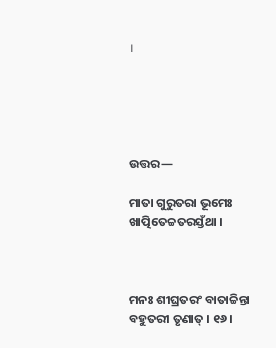।





ଉତ୍ତର—

ମାତା ଗୁରୁତରା ଭୂମେଃ ଖାତ୍ପିତେଚ୍ଚତରସ୍ତଁଥା ।



ମନଃ ଶୀଘ୍ରତରଂ ବାତାଚ୍ଚିନ୍ତା ବହୁତରୀ ତୃଣାତ୍ । ୧୬ ।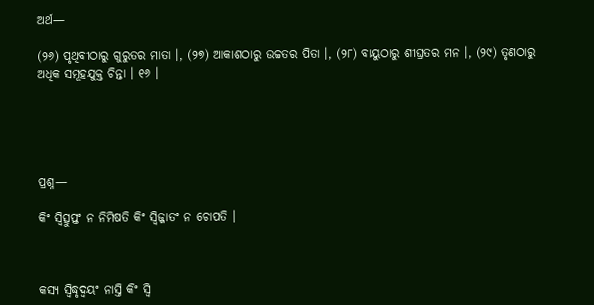ଅର୍ଥ—

(୨୬) ପୃଥିବୀଠାରୁ ଗୁରୁତର ମାତା ।, (୨୭) ଆକାଶଠାରୁ ଉଚ୍ଚତର ପିତା ।, (୨୮) ବାୟୁଠାରୁ ଶୀଘ୍ରତର ମନ ।, (୨୯) ତୃଣଠାରୁ ଅଧିକ ସମୂହଯୁକ୍ତ ଚିନ୍ତା । ୧୬ ।





ପ୍ରଶ୍ନ—

କିଂ ସ୍ୱିତ୍ସୁପ୍ତଂ ନ ନିମିଷତି କିଂ ସ୍ଵିଜ୍ଜାତଂ ନ ଚୋପତି ।



କସ୍ୟ ସ୍ୱିଦ୍ଧୃଦ୍ୱୟଂ ନାସ୍ତି କିଂ ସ୍ଵି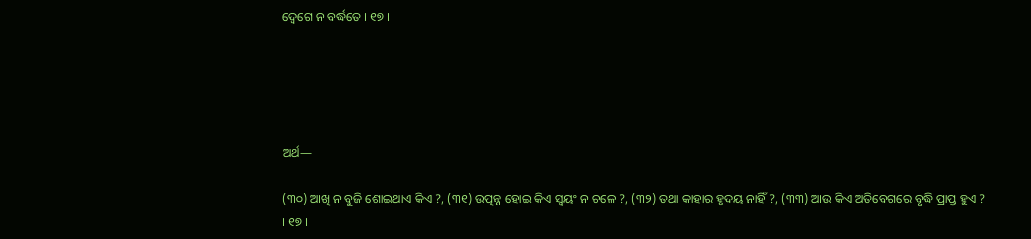ଦ୍ୱେଗେ ନ ବର୍ଦ୍ଧତେ । ୧୭ ।





ଅର୍ଥ—

(୩୦) ଆଖି ନ ବୁଜି ଶୋଇଥାଏ କିଏ ?, (୩୧) ଉତ୍ପନ୍ନ ହୋଇ କିଏ ସ୍ଵୟଂ ନ ଚଳେ ?, (୩୨) ତଥା କାହାର ହୃଦୟ ନାହିଁ ?, (୩୩) ଆଉ କିଏ ଅତିବେଗରେ ବୃଦ୍ଧି ପ୍ରାପ୍ତ ହୁଏ ? । ୧୭ ।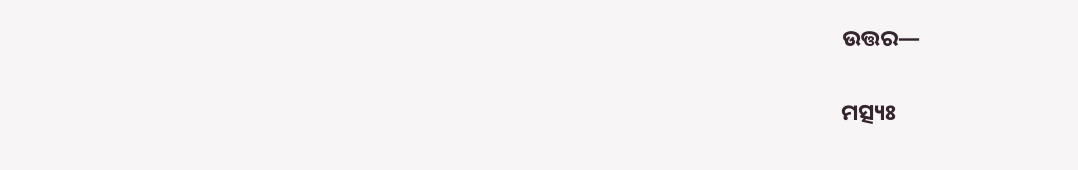ଉତ୍ତର—

ମତ୍ସ୍ୟଃ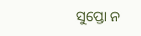ସୁପ୍ତୋ ନ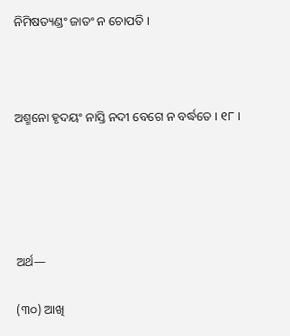ନିମିଷତ୍ୟଣ୍ଡଂ ଜାତଂ ନ ଚୋପତି ।



ଅଶ୍ମନୋ ହୃଦୟଂ ନାସ୍ତି ନଦୀ ବେଗେ ନ ବର୍ଦ୍ଧତେ । ୧୮ ।





ଅର୍ଥ—

(୩୦) ଆଖି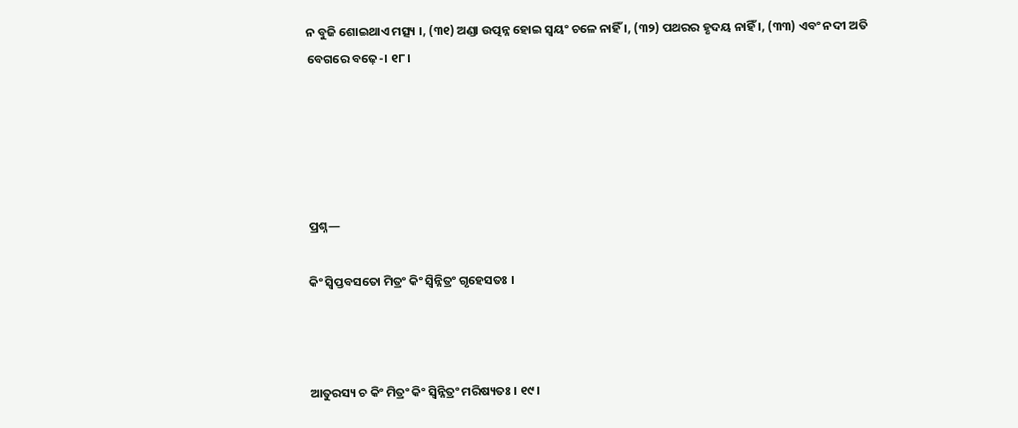ନ ବୁଜି ଶୋଇଥାଏ ମତ୍ସ୍ୟ ।, (୩୧) ଅଣ୍ଡା ଉତ୍ପନ୍ନ ହୋଇ ସ୍ଵୟଂ ଚଳେ ନାହିଁ ।, (୩୨) ପଥରର ହୃଦୟ ନାହିଁ ।, (୩୩) ଏବଂ ନଦୀ ଅତି ବେଗରେ ବଢ଼େ-। ୧୮ ।





ପ୍ରଶ୍ନ—

କିଂ ସ୍ଵିପ୍ତବସତୋ ମିତ୍ରଂ କିଂ ସ୍ୱିନ୍ନିତ୍ରଂ ଗୃହେସତଃ ।



ଆତୁରସ୍ୟ ଚ କିଂ ମିତ୍ରଂ କିଂ ସ୍ୱିନ୍ନିତ୍ରଂ ମରିଷ୍ୟତଃ । ୧୯ ।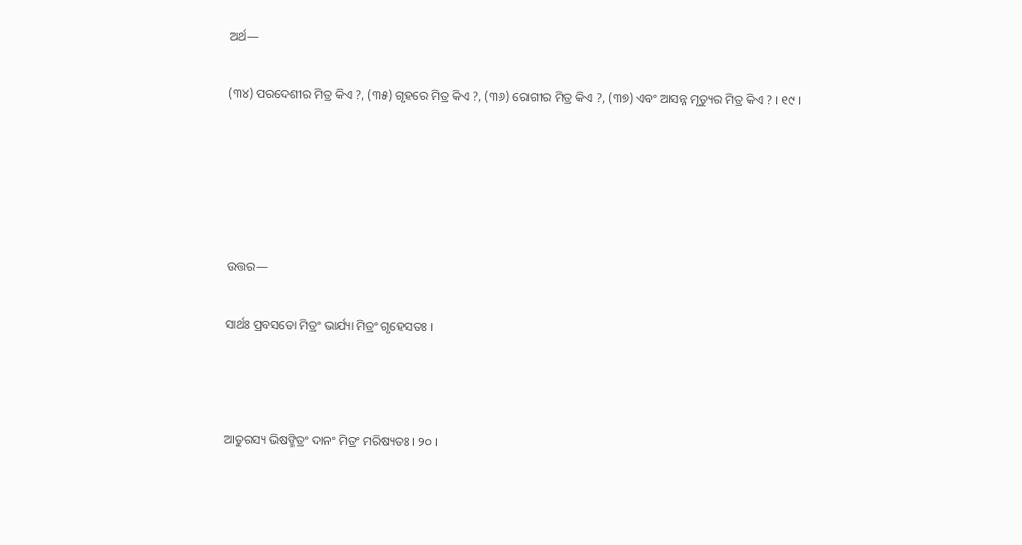ଅର୍ଥ—

(୩୪) ପରଦେଶୀର ମିତ୍ର କିଏ ?, (୩୫) ଗୃହରେ ମିତ୍ର କିଏ ?, (୩୬) ରୋଗୀର ମିତ୍ର କିଏ ?, (୩୭) ଏବଂ ଆସନ୍ନ ମୃତ୍ୟୁର ମିତ୍ର କିଏ ? । ୧୯ ।





ଉତ୍ତର—

ସାର୍ଥଃ ପ୍ରବସତୋ ମିତ୍ରଂ ଭାର୍ଯ୍ୟା ମିତ୍ରଂ ଗୃହେସତଃ ।



ଆତୁରସ୍ୟ ଭିଷଙ୍ମିତ୍ରଂ ଦାନଂ ମିତ୍ରଂ ମରିଷ୍ୟତଃ । ୨୦ ।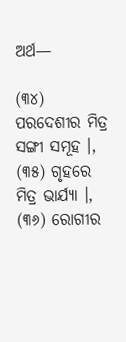ଅର୍ଥ—

(୩୪) ପରଦେଶୀର ମିତ୍ର ସଙ୍ଗୀ ସମୂହ ।, (୩୫) ଗୃହରେ ମିତ୍ର ଭାର୍ଯ୍ୟା ।, (୩୬) ରୋଗୀର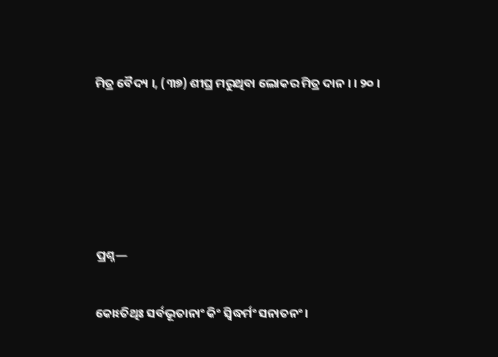ମିତ୍ର ବୈଦ୍ୟ ।, (୩୭) ଶୀଘ୍ର ମରୁଥିବା ଲୋକର ମିତ୍ର ଦାନ । । ୨୦ ।





ପ୍ରଶ୍ନ—

କୋଽତିଥିଃ ସର୍ବଭୂତାନାଂ କିଂ ସ୍ଵିଦ୍ଧର୍ମଂ ସନାତନଂ ।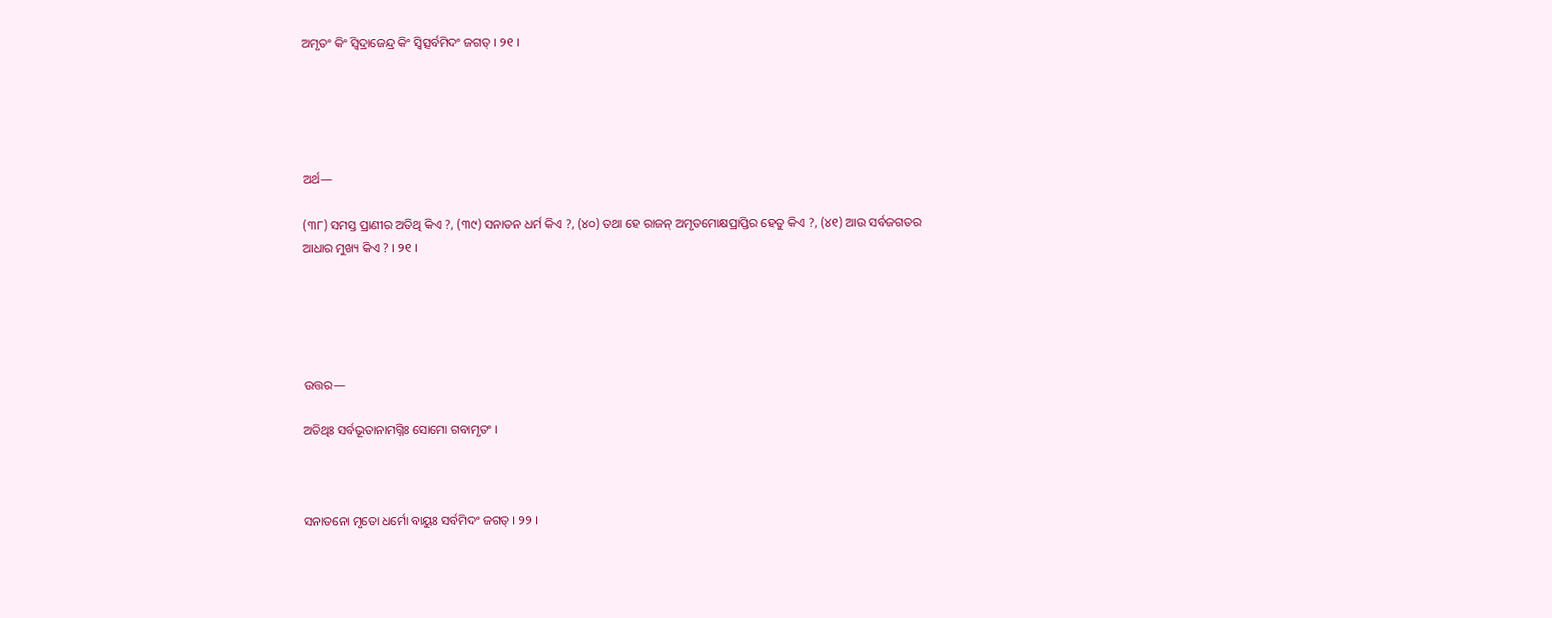ଅମୃତଂ କିଂ ସ୍ଵିଦ୍ରାଜେନ୍ଦ୍ର କିଂ ସ୍ଵିତ୍ସର୍ବମିଦଂ ଜଗତ୍‌ । ୨୧ ।





ଅର୍ଥ—

(୩୮) ସମସ୍ତ ପ୍ରାଣୀର ଅତିଥି କିଏ ?, (୩୯) ସନାତନ ଧର୍ମ କିଏ ?, (୪୦) ତଥା ହେ ରାଜନ୍ ଅମୃତମୋକ୍ଷପ୍ରାପ୍ତିର ହେତୁ କିଏ ?, (୪୧) ଆଉ ସର୍ବଜଗତର ଆଧାର ମୁଖ୍ୟ କିଏ ? । ୨୧ ।





ଉତ୍ତର—

ଅତିଥିଃ ସର୍ବଭୂତାନାମଗ୍ନିଃ ସୋମୋ ଗବାମୃତଂ ।



ସନାତନୋ ମୃତୋ ଧର୍ମୋ ବାୟୁଃ ସର୍ବମିଦଂ ଜଗତ୍‌ । ୨୨ ।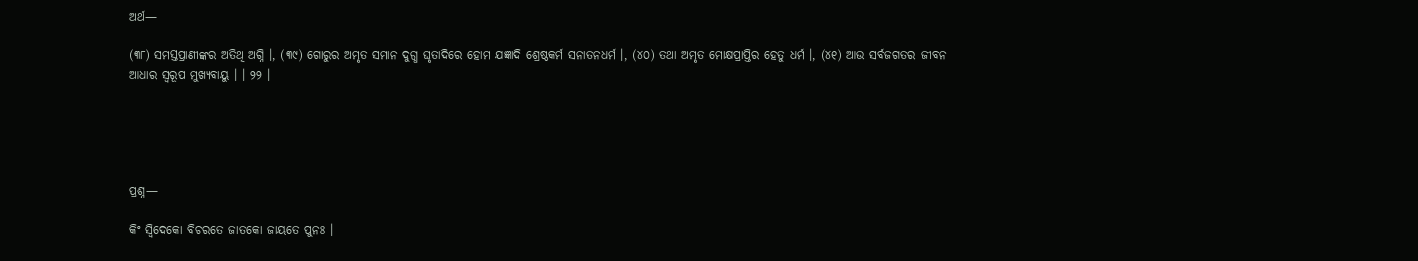ଅର୍ଥ—

(୩୮) ସମସ୍ତପ୍ରାଣୀଙ୍କର ଅତିଥି ଅଗ୍ନି ।, (୩୯) ଗୋରୁର ଅମୃତ ସମାନ ଦୁଗ୍ଧ ଘୃତାଦିରେ ହୋମ ଯଜ୍ଞାଦି ଶ୍ରେଷ୍ଠକର୍ମ ସନାତନଧର୍ମ ।, (୪୦) ତଥା ଅମୃତ ମୋକ୍ଷପ୍ରାପ୍ତିର ହେତୁ ଧର୍ମ ।, (୪୧) ଆଉ ସର୍ବଜଗତର ଜୀବନ ଆଧାର ସ୍ୱରୂପ ମୁଖ୍ୟବାୟୁ । । ୨୨ ।





ପ୍ରଶ୍ନ—

କିଂ ସ୍ଵିଦେକୋ ବିଚରତେ ଜାତକୋ ଜାୟତେ ପୁନଃ ।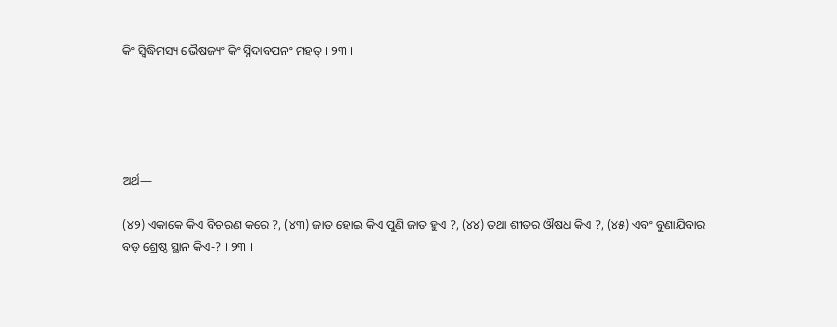କିଂ ସ୍ଵିଦ୍ଧିମସ୍ୟ ଭୈଷଜ୍ୟଂ କିଂ ସ୍ନିଦାବପନଂ ମହତ୍‌ । ୨୩ ।





ଅର୍ଥ—

(୪୨) ଏକାକେ କିଏ ବିଚରଣ କରେ ?, (୪୩) ଜାତ ହୋଇ କିଏ ପୁଣି ଜାତ ହୁଏ ?, (୪୪) ତଥା ଶୀତର ଔଷଧ କିଏ ?, (୪୫) ଏବଂ ବୁଣାଯିବାର ବଡ଼ ଶ୍ରେଷ୍ଠ ସ୍ଥାନ କିଏ-? । ୨୩ ।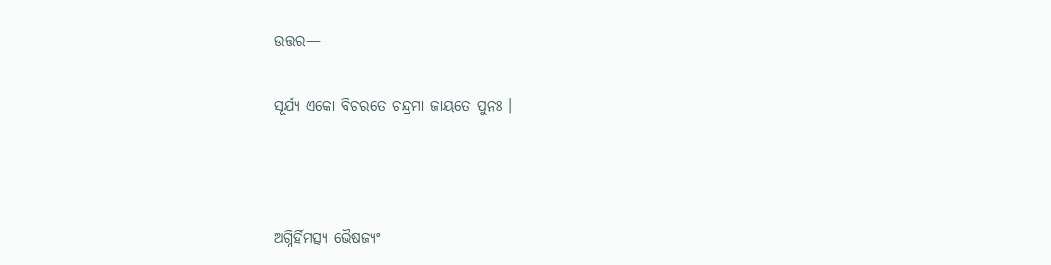ଉତ୍ତର—

ସୂର୍ଯ୍ୟ ଏକୋ ବିଚରତେ ଚନ୍ଦ୍ରମା ଜାୟତେ ପୁନଃ ।



ଅଗ୍ନିର୍ହିମତ୍ସ୍ୟ ଭୈଷଜ୍ୟଂ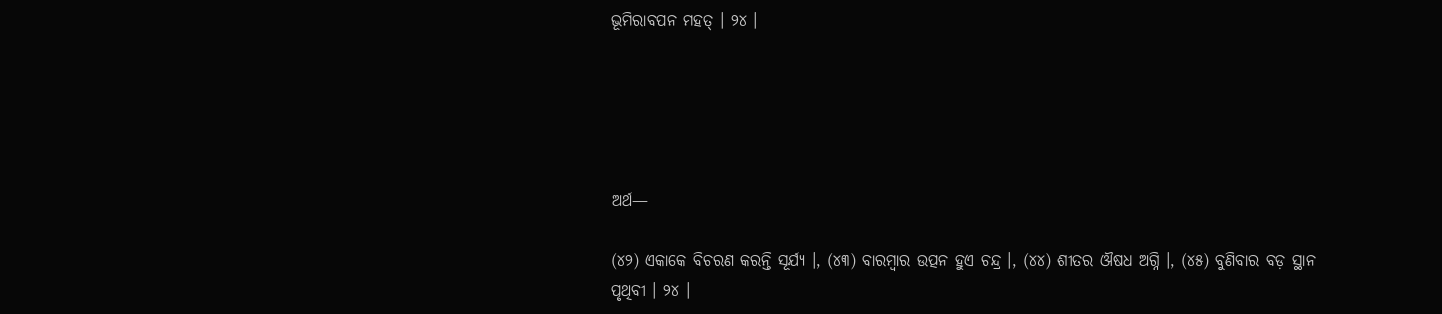ଭୂମିରାବପନ ମହତ୍ । ୨୪ ।





ଅର୍ଥ—

(୪୨) ଏକାକେ ବିଚରଣ କରନ୍ତି ସୂର୍ଯ୍ୟ ।, (୪୩) ବାରମ୍ବାର ଉତ୍ପନ ହୁଏ ଚନ୍ଦ୍ର ।, (୪୪) ଶୀତର ଔଷଧ ଅଗ୍ନି ।, (୪୫) ବୁଣିବାର ବଡ଼ ସ୍ଥାନ ପୃଥିବୀ । ୨୪ ।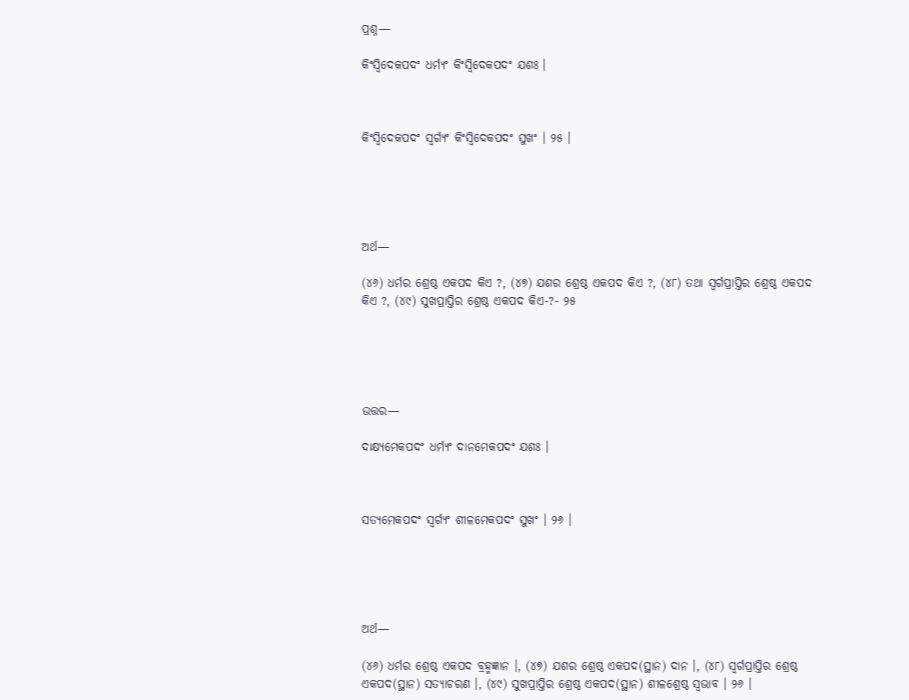ପ୍ରଶ୍ନ—

କିଂସ୍ୱିଦେକପଦଂ ଧର୍ମ୍ୟଂ କିଂସ୍ୱିଦେକପଦଂ ଯଶଃ ।



କିଂସ୍ୱିଦେକପଦଂ ସ୍ୱର୍ଗ୍ୟଂ କିଂସ୍ୱିଦେକପଦଂ ସୁଖଂ । ୨୫ ।





ଅର୍ଥ—

(୪୬) ଧର୍ମର ଶ୍ରେଷ୍ଠ ଏକପଦ କିଏ ?, (୪୭) ଯଶର ଶ୍ରେଷ୍ଠ ଏକପଦ କିଏ ?, (୪୮) ତଥା ସ୍ଵର୍ଗପ୍ରାପ୍ତିର ଶ୍ରେଷ୍ଠ ଏକପଦ କିଏ ?, (୪୯) ସୁଖପ୍ରାପ୍ତିର ଶ୍ରେଷ୍ଠ ଏକପଦ କିଏ-?- ୨୫





ଉତ୍ତର—

ଦାକ୍ଷ୍ୟମେକପଦଂ ଧର୍ମ୍ୟଂ ଦାନମେକପଦଂ ଯଶଃ ।



ସତ୍ୟମେକପଦଂ ସ୍ୱର୍ଗ୍ୟଂ ଶୀଳମେକପଦଂ ସୁଖଂ । ୨୬ ।





ଅର୍ଥ—

(୪୬) ଧର୍ମର ଶ୍ରେଷ୍ଠ ଏକପଦ ବ୍ରହ୍ମଜ୍ଞାନ ।, (୪୭) ଯଶର ଶ୍ରେଷ୍ଠ ଏକପଦ(ସ୍ଥାନ) ଦାନ ।, (୪୮) ସ୍ଵର୍ଗପ୍ରାପ୍ତିର ଶ୍ରେଷ୍ଠ ଏକପଦ(ସ୍ଥାନ) ସତ୍ୟାଚରଣ ।, (୪୯) ସୁଖପ୍ରାପ୍ତିର ଶ୍ରେଷ୍ଠ ଏକପଦ(ସ୍ଥାନ) ଶୀଳଶ୍ରେଷ୍ଠ ସ୍ଵଭାବ । ୨୬ ।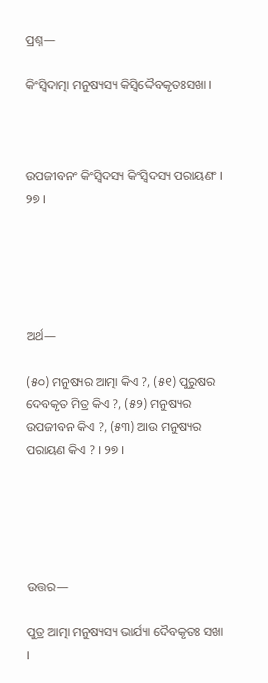ପ୍ରଶ୍ନ—

କିଂସ୍ଵିଦାତ୍ମା ମନୁଷ୍ୟସ୍ୟ କିସ୍ୱିଦ୍ଦୈବକୃତଃସଖା ।



ଉପଜୀବନଂ କିଂସ୍ୱିଦସ୍ୟ କିଂସ୍ଵିଦସ୍ୟ ପରାୟଣଂ । ୨୭ ।





ଅର୍ଥ—

(୫୦) ମନୁଷ୍ୟର ଆତ୍ମା କିଏ ?, (୫୧) ପୁରୁଷର ଦେବକୃତ ମିତ୍ର କିଏ ?, (୫୨) ମନୁଷ୍ୟର ଉପଜୀବନ କିଏ ?, (୫୩) ଆଉ ମନୁଷ୍ୟର ପରାୟଣ କିଏ ? । ୨୭ ।





ଉତ୍ତର—

ପୁତ୍ର ଆତ୍ମା ମନୁଷ୍ୟସ୍ୟ ଭାର୍ଯ୍ୟା ଦୈବକୃତଃ ସଖା ।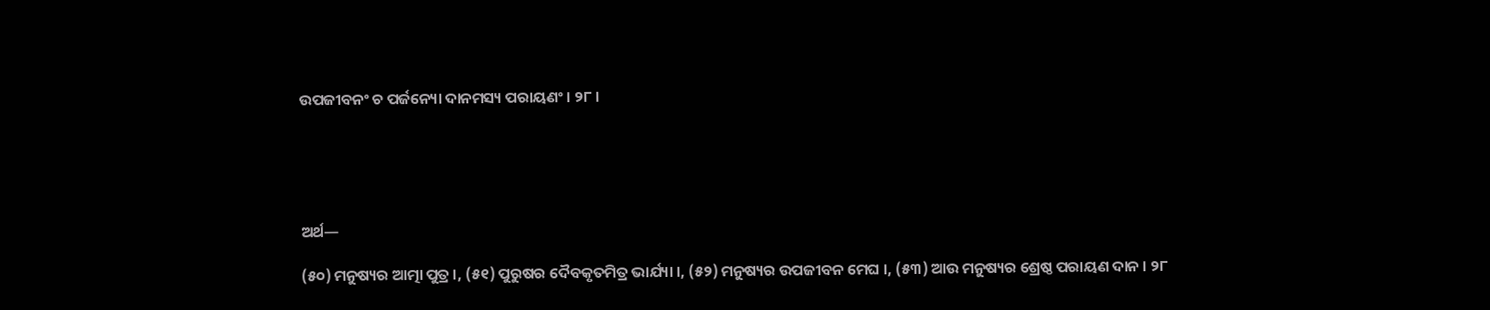ଉପଜୀବନଂ ଚ ପର୍ଜନ୍ୟୋ ଦାନମସ୍ୟ ପରାୟଣଂ । ୨୮ ।





ଅର୍ଥ—

(୫୦) ମନୁଷ୍ୟର ଆତ୍ମା ପୁତ୍ର ।, (୫୧) ପୁରୁଷର ଦୈବକୃତମିତ୍ର ଭାର୍ଯ୍ୟା ।, (୫୨) ମନୁଷ୍ୟର ଉପଜୀବନ ମେଘ ।, (୫୩) ଆଉ ମନୁଷ୍ୟର ଶ୍ରେଷ୍ଠ ପରାୟଣ ଦାନ । ୨୮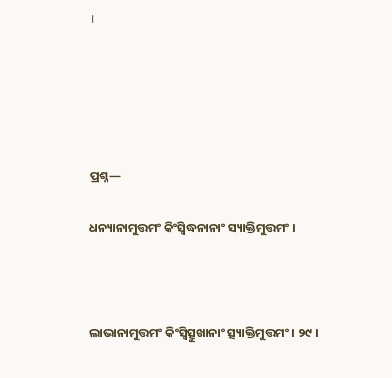।





ପ୍ରଶ୍ନ—

ଧନ୍ୟାନାମୁତ୍ତମଂ କିଂସ୍ଵିଦ୍ଧନାନାଂ ସ୍ୟାକ୍ତିମୁତ୍ତମଂ ।



ଲାଭାନାମୁତ୍ତମଂ କିଂସ୍ଵିତ୍ସୁଖାନାଂ ତ୍ସ୍ୟାକ୍ତିମୁତ୍ତମଂ । ୨୯ ।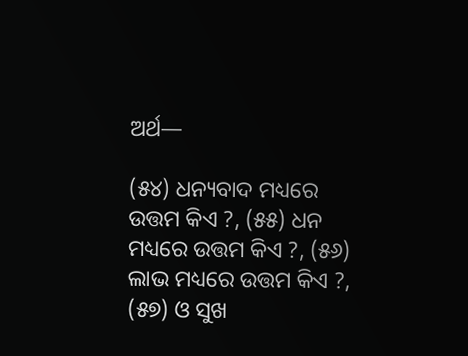ଅର୍ଥ—

(୫୪) ଧନ୍ୟବାଦ ମଧ୍ୟରେ ଉତ୍ତମ କିଏ ?, (୫୫) ଧନ ମଧ୍ୟରେ ଉତ୍ତମ କିଏ ?, (୫୬) ଲାଭ ମଧ୍ୟରେ ଉତ୍ତମ କିଏ ?, (୫୭) ଓ ସୁଖ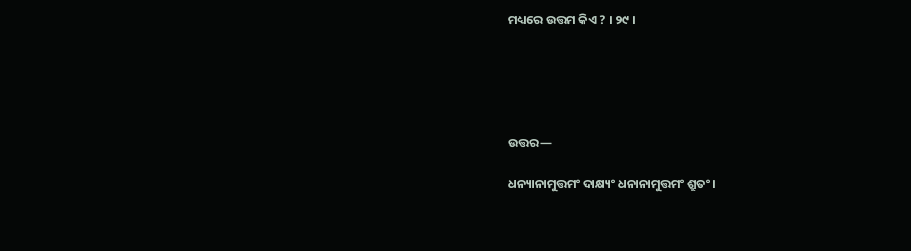ମଧ୍ୟରେ ଉତ୍ତମ କିଏ ? । ୨୯ ।





ଉତ୍ତର—

ଧନ୍ୟାନାମୁତ୍ତମଂ ଦାକ୍ଷ୍ୟଂ ଧନାନାମୁତ୍ତମଂ ଶ୍ରୁତଂ ।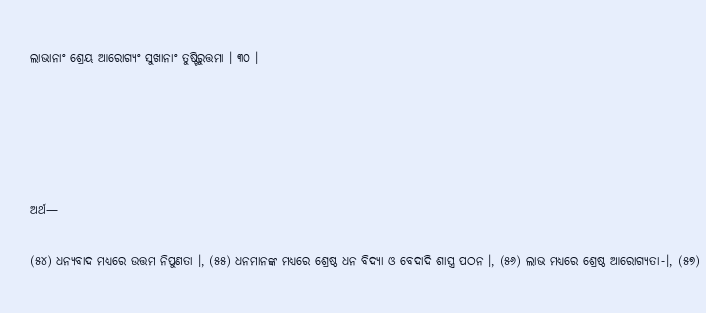ଲାଭାନାଂ ଶ୍ରେୟ ଆରୋଗ୍ୟଂ ସୁଖାନାଂ ତୁଷ୍ଟିରୁତ୍ତମା । ୩୦ ।





ଅର୍ଥ—

(୫୪) ଧନ୍ୟବାଦ ମଧ୍ୟରେ ଉତ୍ତମ ନିପୁଣତା ।, (୫୫) ଧନମାନଙ୍କ ମଧ୍ୟରେ ଶ୍ରେଷ୍ଠ ଧନ ବିଦ୍ୟା ଓ ବେଦାଦି ଶାସ୍ତ୍ର ପଠନ ।, (୫୬) ଲାଭ ମଧ୍ୟରେ ଶ୍ରେଷ୍ଠ ଆରୋଗ୍ୟତା-।, (୫୭)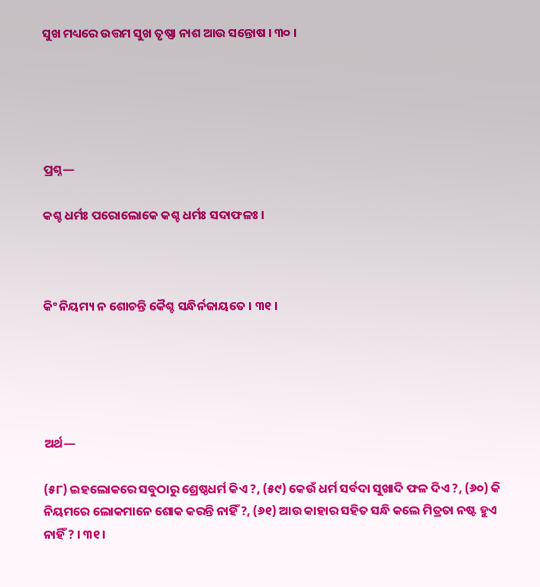ସୁଖ ମଧ୍ୟରେ ଉତ୍ତମ ସୁଖ ତୃଷ୍ଣା ନାଶ ଆଉ ସନ୍ତୋଷ । ୩୦ ।





ପ୍ରଶ୍ନ—

କଶ୍ଚ ଧର୍ମଃ ପରୋଲୋକେ କଶ୍ଚ ଧର୍ମଃ ସଦାଫଳଃ ।



କିଂ ନିୟମ୍ୟ ନ ଶୋଚନ୍ତି କୈଶ୍ଚ ସନ୍ଧିର୍ନଜାୟତେ । ୩୧ ।





ଅର୍ଥ—

(୫୮) ଇହଲୋକରେ ସବୁଠାରୁ ଶ୍ରେଷ୍ଠଧର୍ମ କିଏ ?, (୫୯) କେଉଁ ଧର୍ମ ସର୍ବଦା ସୁଖାଦି ଫଳ ଦିଏ ?, (୬୦) କି ନିୟମରେ ଲୋକମାନେ ଶୋକ କରନ୍ତି ନାହିଁ ?, (୬୧) ଆଉ କାହାର ସହିତ ସନ୍ଧି କଲେ ମିତ୍ରତା ନଷ୍ଟ ହୁଏ ନାହିଁ ? । ୩୧ ।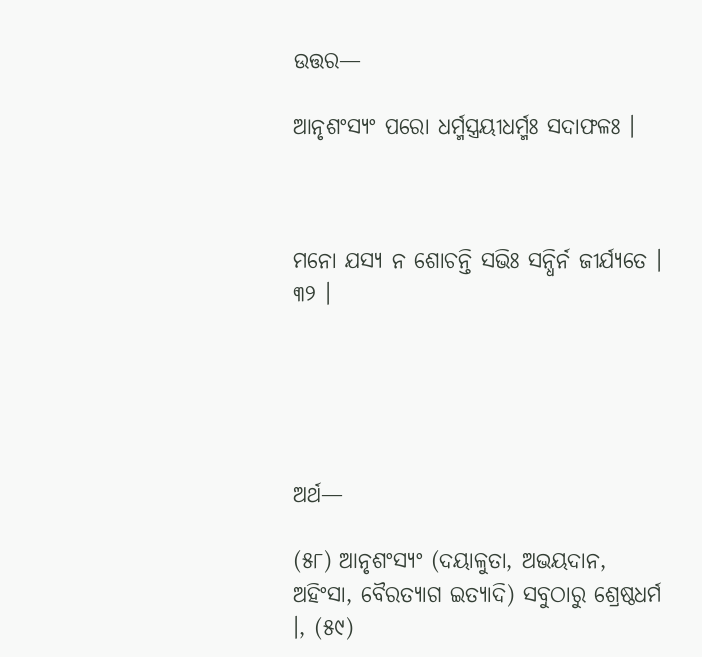ଉତ୍ତର—

ଆନୃଶଂସ୍ୟଂ ପରୋ ଧର୍ମ୍ମସ୍ତ୍ରୟୀଧର୍ମ୍ମଃ ସଦାଫଳଃ ।



ମନୋ ଯସ୍ୟ ନ ଶୋଚନ୍ତି ସଭିଃ ସନ୍ଧିର୍ନ ଜୀର୍ଯ୍ୟତେ । ୩୨ ।





ଅର୍ଥ—

(୫୮) ଆନୃଶଂସ୍ୟଂ (ଦୟାଳୁତା, ଅଭୟଦାନ, ଅହିଂସା, ବୈରତ୍ୟାଗ ଇତ୍ୟାଦି) ସବୁଠାରୁ ଶ୍ରେଷ୍ଠଧର୍ମ ।, (୫୯)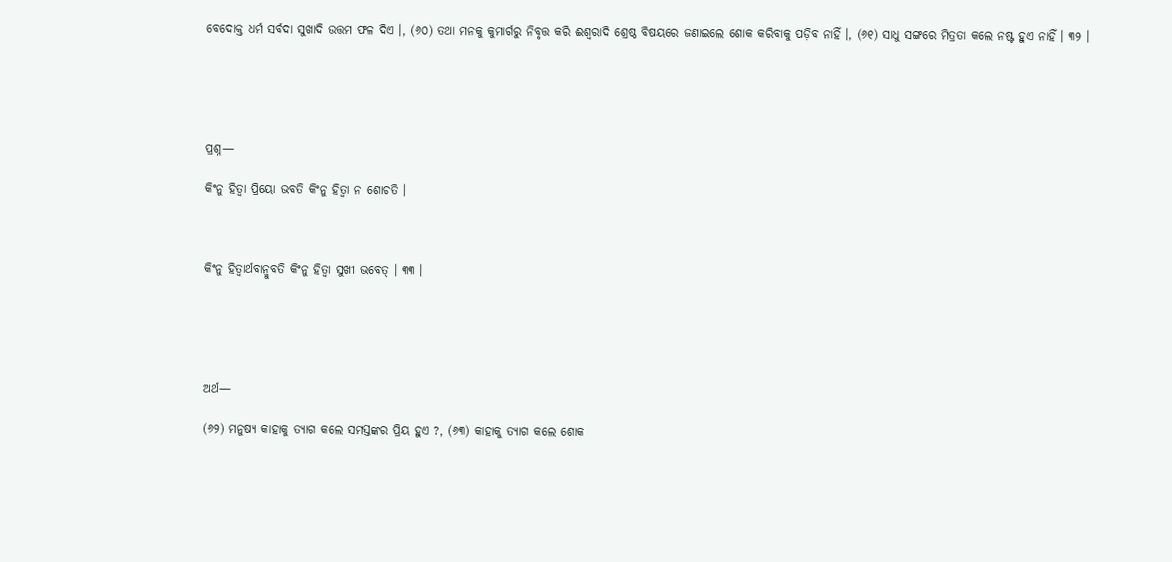ବେଦୋକ୍ତ ଧର୍ମ ସର୍ବଦା ସୁଖାଦି ଉତ୍ତମ ଫଳ ଦିଏ ।, (୬୦) ତଥା ମନକୁ କୁମାର୍ଗରୁ ନିବୃତ୍ତ କରି ଈଶ୍ଵରାଦି ଶ୍ରେଷ୍ଠ ବିଷୟରେ ଜଣାଇଲେ ଶୋକ କରିବାକୁ ପଡ଼ିବ ନାହିଁ ।, (୬୧) ସାଧୁ ସଙ୍ଗରେ ମିତ୍ରତା କଲେ ନଷ୍ଟ ହୁଏ ନାହିଁ । ୩୨ ।





ପ୍ରଶ୍ନ—

କିଂନୁ ହିତ୍ଵା ପ୍ରିୟୋ ଭବତି କିଂନୁ ହିତ୍ୱା ନ ଶୋଚତି ।



କିଂନୁ ହିତ୍ଵାର୍ଥବାନ୍ମୁବତି କିଂନୁ ହିତ୍ୱା ସୁଖୀ ଭବେତ୍‌ । ୩୩ ।





ଅର୍ଥ—

(୬୨) ମନୁଷ୍ୟ କାହାକୁ ତ୍ୟାଗ କଲେ ସମସ୍ତଙ୍କର ପ୍ରିୟ ହୁଏ ?, (୬୩) କାହାକୁ ତ୍ୟାଗ କଲେ ଶୋକ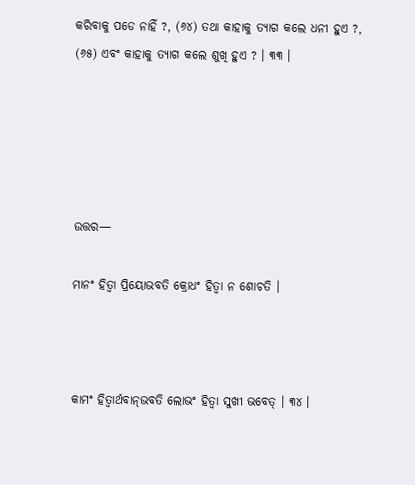କରିବାକୁ ପଡେ ନାହିଁ ?, (୬୪) ତଥା କାହାକୁ ତ୍ୟାଗ କଲେ ଧନୀ ହୁଏ ?, (୬୫) ଏବଂ କାହାକୁ ତ୍ୟାଗ କଲେ ଶୁଖି ହୁଏ ? । ୩୩ ।





ଉତ୍ତର—

ମାନଂ ହିତ୍ଵା ପ୍ରିୟୋଭବତି କ୍ରୋଧଂ ହିତ୍ୱା ନ ଶୋଚତି ।



କାମଂ ହିତ୍ଵାର୍ଥବାନ୍‌ଭବତି ଲୋଭଂ ହିତ୍ୱା ସୁଖୀ ଭବେତ୍‌ । ୩୪ ।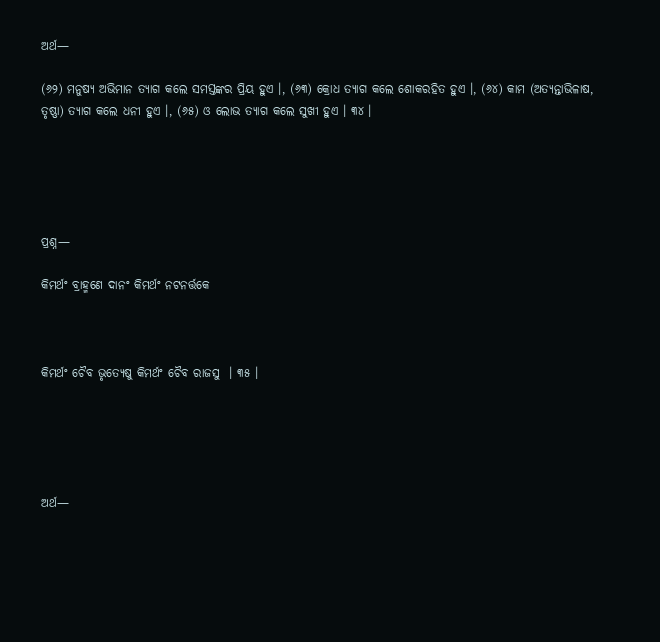ଅର୍ଥ—

(୬୨) ମନୁଷ୍ୟ ଅଭିମାନ ତ୍ୟାଗ କଲେ ସମସ୍ତଙ୍କର ପ୍ରିୟ ହୁଏ ।, (୬୩) କ୍ରୋଧ ତ୍ୟାଗ କଲେ ଶୋକରହିତ ହୁଏ ।, (୬୪) କାମ (ଅତ୍ୟନ୍ତାଭିଳାଷ, ତୃଷ୍ଣା) ତ୍ୟାଗ କଲେ ଧନୀ ହୁଏ ।, (୬୫) ଓ ଲୋଭ ତ୍ୟାଗ କଲେ ସୁଖୀ ହୁଏ । ୩୪ ।





ପ୍ରଶ୍ନ—

କିମର୍ଥଂ ବ୍ରାହ୍ମଣେ ଦାନଂ କିମର୍ଥଂ ନଟନର୍ତ୍ତକେ



କିମର୍ଥଂ ଚୈବ ଭୃତ୍ୟେଷୁ କିମର୍ଥଂ ଚୈବ ରାଜସୁ  । ୩୫ ।





ଅର୍ଥ—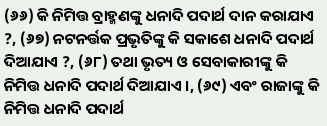(୬୬) କି ନିମିତ୍ତ ବ୍ରାହ୍ମଣଙ୍କୁ ଧନାଦି ପଦାର୍ଥ ଦାନ କରାଯାଏ ?, (୬୭) ନଟନର୍ତ୍ତକ ପ୍ରଭୃତିଙ୍କୁ କି ସକାଶେ ଧନାଦି ପଦାର୍ଥ ଦିଆଯାଏ ?, (୬୮) ତଥା ଭୃତ୍ୟ ଓ ସେବାକାରୀଙ୍କୁ କି ନିମିତ୍ତ ଧନାଦି ପଦାର୍ଥ ଦିଆଯାଏ ।, (୬୯) ଏବଂ ରାଜାଙ୍କୁ କି ନିମିତ୍ତ ଧନାଦି ପଦାର୍ଥ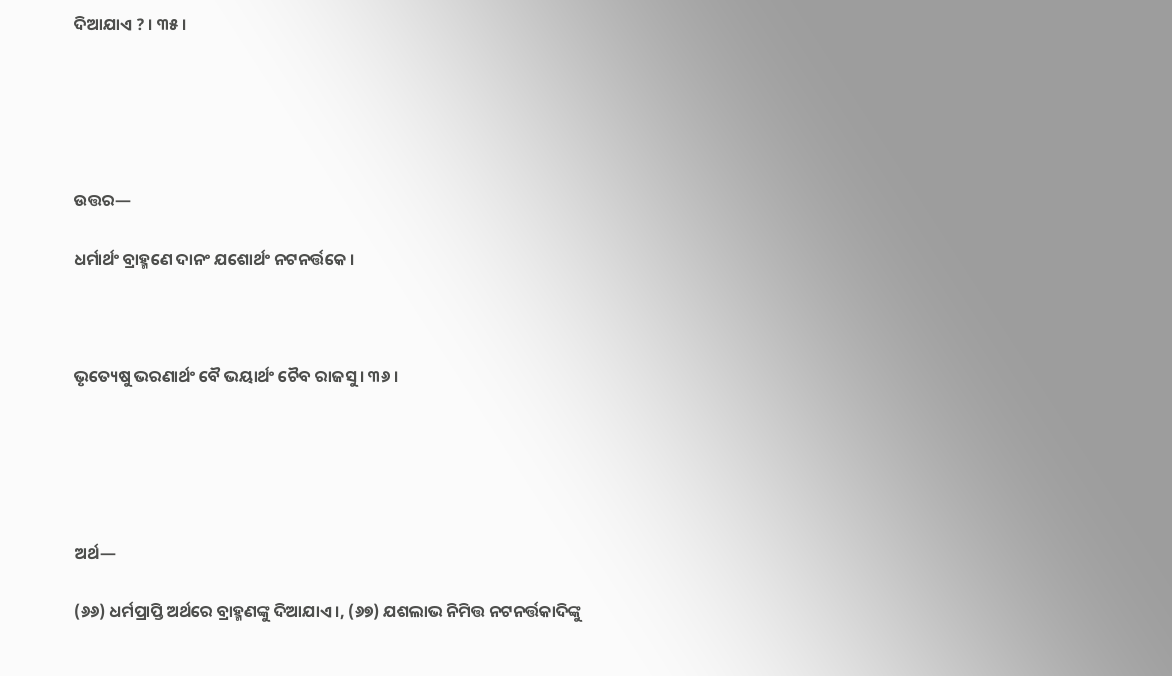ଦିଆଯାଏ ? । ୩୫ ।





ଉତ୍ତର—

ଧର୍ମାର୍ଥଂ ବ୍ରାହ୍ମଣେ ଦାନଂ ଯଶୋର୍ଥଂ ନଟନର୍ତ୍ତକେ ।



ଭୃତ୍ୟେଷୁ ଭରଣାର୍ଥଂ ବୈ ଭୟାର୍ଥଂ ଚୈବ ରାଜସୁ । ୩୬ ।





ଅର୍ଥ—

(୬୬) ଧର୍ମପ୍ରାପ୍ତି ଅର୍ଥରେ ବ୍ରାହ୍ମଣଙ୍କୁ ଦିଆଯାଏ ।, (୬୭) ଯଶଲାଭ ନିମିତ୍ତ ନଟନର୍ତ୍ତକାଦିଙ୍କୁ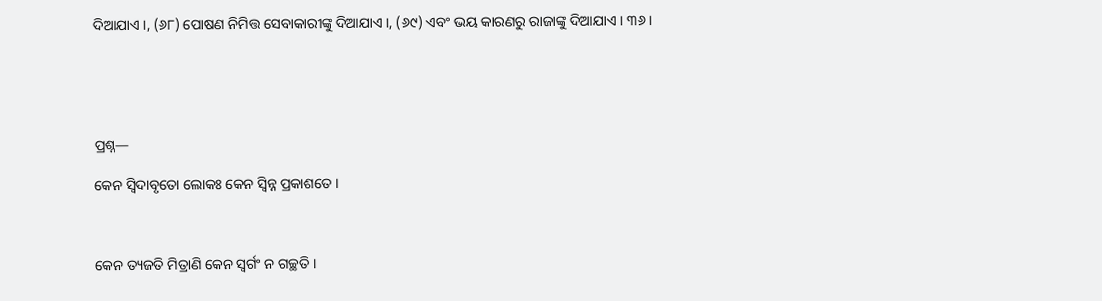ଦିଆଯାଏ ।, (୬୮) ପୋଷଣ ନିମିତ୍ତ ସେବାକାରୀଙ୍କୁ ଦିଆଯାଏ ।, (୬୯) ଏବଂ ଭୟ କାରଣରୁ ରାଜାଙ୍କୁ ଦିଆଯାଏ । ୩୬ ।





ପ୍ରଶ୍ନ—

କେନ ସ୍ୱିଦାବୃତୋ ଲୋକଃ କେନ ସ୍ଵିନ୍ନ ପ୍ରକାଶତେ ।



କେନ ତ୍ୟଜତି ମିତ୍ରାଣି କେନ ସ୍ୱର୍ଗଂ ନ ଗଚ୍ଛତି ।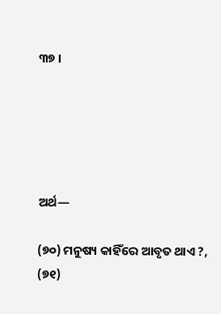୩୭ ।





ଅର୍ଥ—

(୭୦) ମନୁଷ୍ୟ କାହିଁରେ ଆବୃତ ଥାଏ ?, (୭୧)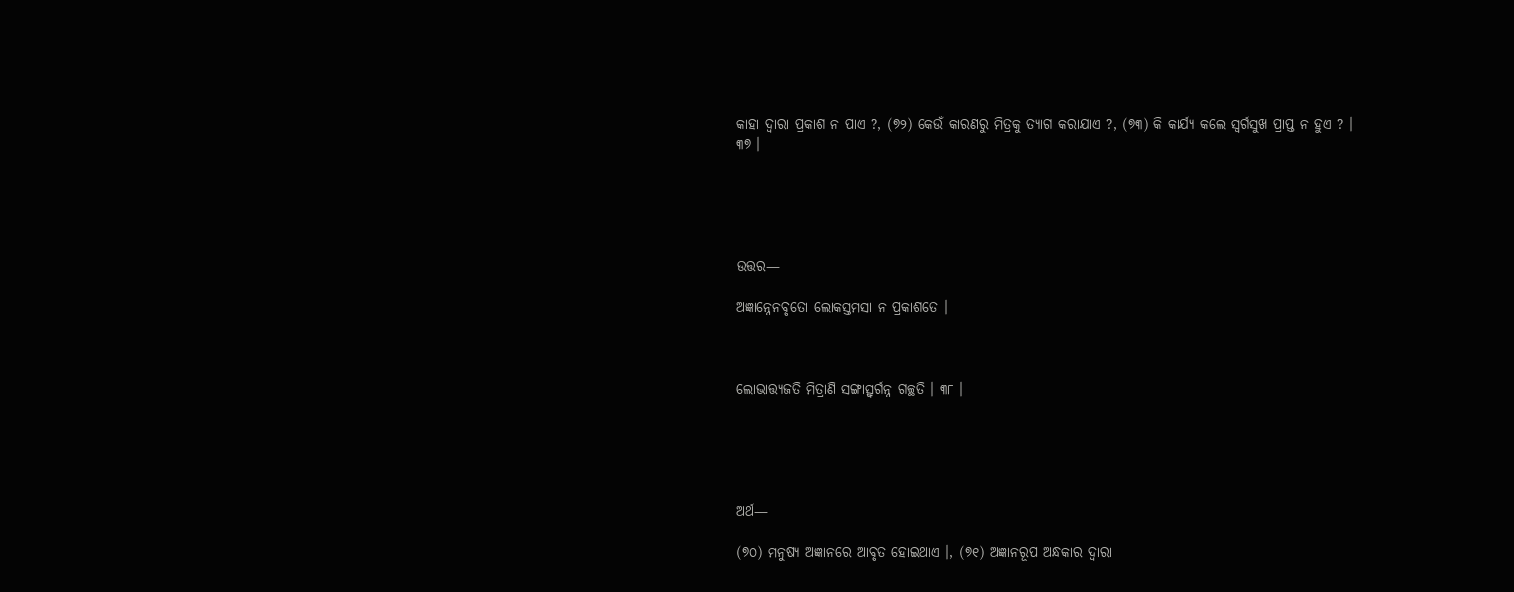କାହା ଦ୍ଵାରା ପ୍ରକାଶ ନ ପାଏ ?, (୭୨) କେଉଁ କାରଣରୁ ମିତ୍ରକୁ ତ୍ୟାଗ କରାଯାଏ ?, (୭୩) କି କାର୍ଯ୍ୟ କଲେ ସ୍ୱର୍ଗସୁଖ ପ୍ରାପ୍ତ ନ ହୁଏ ? । ୩୭ ।





ଉତ୍ତର—

ଅଜ୍ଞାନ୍ନେନବୃତୋ ଲୋକସ୍ତମସା ନ ପ୍ରକାଶତେ ।



ଲୋଭାତ୍ତ୍ୟଜତି ମିତ୍ରାଣି ସଙ୍ଗାତ୍ସ୍ଵର୍ଗନ୍ନ ଗଚ୍ଛତି । ୩୮ ।





ଅର୍ଥ—

(୭୦) ମନୁଷ୍ୟ ଅଜ୍ଞାନରେ ଆବୃତ ହୋଇଥାଏ ।, (୭୧) ଅଜ୍ଞାନରୂପ ଅନ୍ଧକାର ଦ୍ଵାରା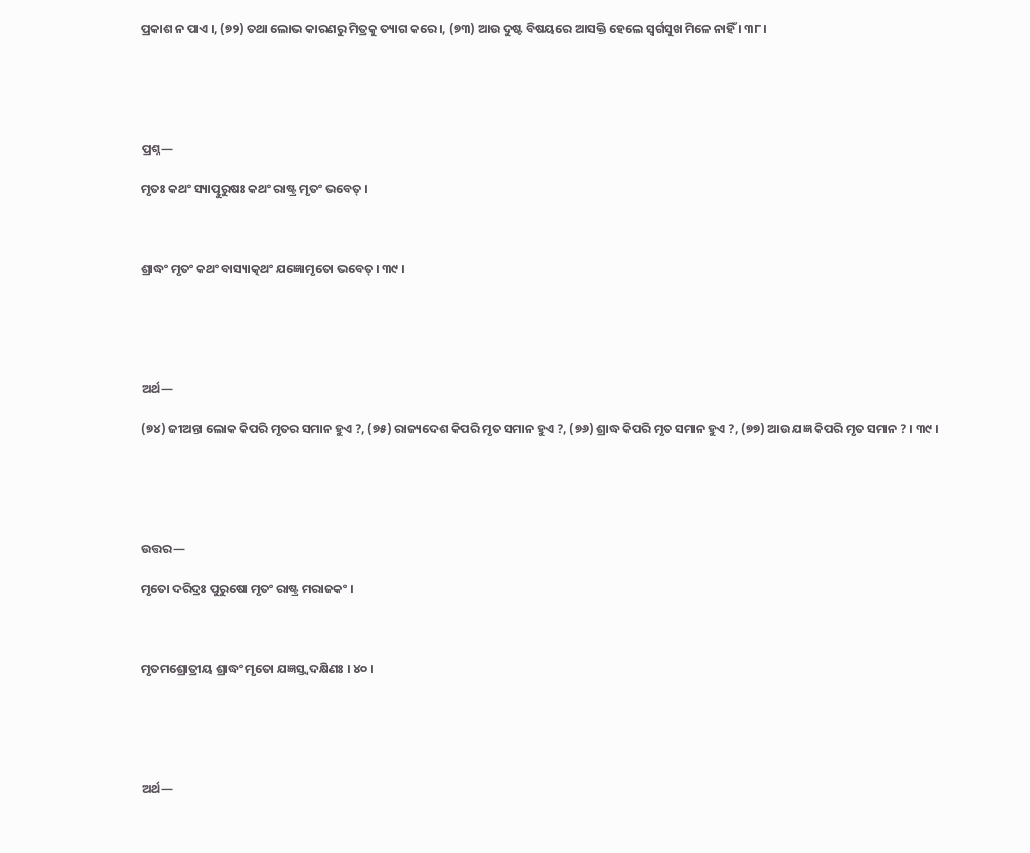ପ୍ରକାଶ ନ ପାଏ ।, (୭୨) ତଥା ଲୋଭ କାରଣରୁ ମିତ୍ରକୁ ତ୍ୟାଗ କରେ ।, (୭୩) ଆଉ ଦୁଷ୍ଟ ବିଷୟରେ ଆସକ୍ତି ହେଲେ ସ୍ଵର୍ଗସୁଖ ମିଳେ ନାହିଁ । ୩୮ ।





ପ୍ରଶ୍ନ—

ମୃତଃ କଥଂ ସ୍ୟାତ୍ପୁରୁଷଃ କଥଂ ରାଷ୍ଟ୍ର ମୃତଂ ଭବେତ୍ ।



ଶ୍ରାଦ୍ଧଂ ମୃତଂ କଥଂ ବାସ୍ୟାତ୍କଥଂ ଯଜ୍ଞୋମୃତୋ ଭବେତ୍ । ୩୯ ।





ଅର୍ଥ—

(୭୪) ଜୀଅନ୍ତା ଲୋକ କିପରି ମୃତର ସମାନ ହୁଏ ?, (୭୫) ରାଜ୍ୟଦେଶ କିପରି ମୃତ ସମାନ ହୁଏ ?, (୭୬) ଶ୍ରାଦ୍ଧ କିପରି ମୃତ ସମାନ ହୁଏ ?, (୭୭) ଆଉ ଯଜ୍ଞ କିପରି ମୃତ ସମାନ ? । ୩୯ ।





ଉତ୍ତର—

ମୃତୋ ଦରିଦ୍ରଃ ପୁରୁଷୋ ମୃତଂ ରାଷ୍ଟ୍ର ମରାଜକଂ ।



ମୃତମଶ୍ରୋତ୍ରୀୟ ଶ୍ରାଦ୍ଧଂ ମୃତୋ ଯଜ୍ଞସ୍ତ୍ଵଦକ୍ଷିଣଃ । ୪୦ ।





ଅର୍ଥ—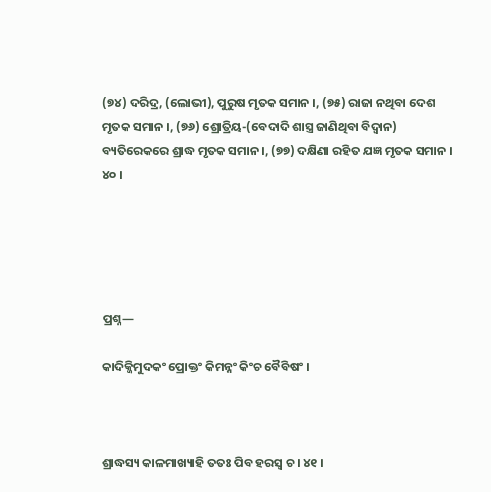(୭୪) ଦରିଦ୍ର, (ଲୋଭୀ), ପୁରୁଷ ମୃତକ ସମାନ ।, (୭୫) ରାଜା ନଥିବା ଦେଶ ମୃତକ ସମାନ ।, (୭୬) ଶ୍ରୋତ୍ରିୟ-(ବେଦାଦି ଶାସ୍ତ୍ର ଜାଣିଥିବା ବିଦ୍ୱାନ) ବ୍ୟତିରେକରେ ଶ୍ରାଦ୍ଧ ମୃତକ ସମାନ ।, (୭୭) ଦକ୍ଷିଣା ରହିତ ଯଜ୍ଞ ମୃତକ ସମାନ । ୪୦ ।





ପ୍ରଶ୍ନ—

କାଦିକ୍ଜିମୁଦକଂ ପ୍ରୋକ୍ତଂ କିମନ୍ନଂ କିଂଚ ବୈବିଷଂ ।



ଶ୍ରାଦ୍ଧସ୍ୟ କାଳମାଖ୍ୟାହି ତତଃ ପିବ ହରସ୍ଵ ଚ । ୪୧ ।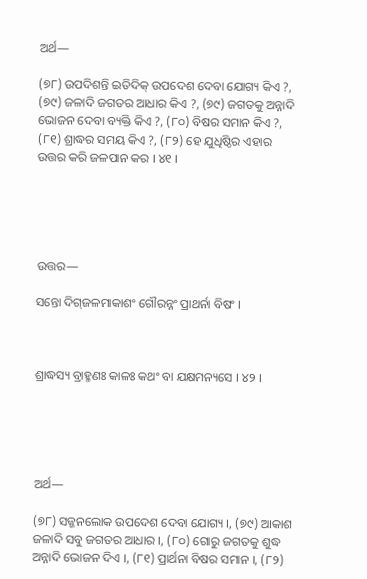ଅର୍ଥ—

(୭୮) ଉପଦିଶନ୍ତି ଇତିଦିକ୍ ଉପଦେଶ ଦେବା ଯୋଗ୍ୟ କିଏ ?, (୭୯) ଜଳାଦି ଜଗତର ଆଧାର କିଏ ?, (୭୯) ଜଗତକୁ ଅନ୍ନାଦି ଭୋଜନ ଦେବା ବ୍ୟକ୍ତି କିଏ ?, (୮୦) ବିଷର ସମାନ କିଏ ?, (୮୧) ଶ୍ରାଦ୍ଧର ସମୟ କିଏ ?, (୮୨) ହେ ଯୁଧିଷ୍ଠିର ଏହାର ଉତ୍ତର କରି ଜଳପାନ କର । ୪୧ ।





ଉତ୍ତର—

ସନ୍ତୋ ଦିଗ୍‌ଜଳମାକାଶଂ ଗୌରନ୍ନଂ ପ୍ରାଥର୍ନା ବିଷଂ ।



ଶ୍ରାଦ୍ଧସ୍ୟ ବ୍ରାହ୍ମଣଃ କାଳଃ କଥଂ ବା ଯକ୍ଷମନ୍ୟସେ । ୪୨ ।





ଅର୍ଥ—

(୭୮) ସଜ୍ଜନଲୋକ ଉପଦେଶ ଦେବା ଯୋଗ୍ୟ ।, (୭୯) ଆକାଶ ଜଳାଦି ସବୁ ଜଗତର ଆଧାର ।, (୮୦) ଗୋରୁ ଜଗତକୁ ଶୁଦ୍ଧ ଅନ୍ନାଦି ଭୋଜନ ଦିଏ ।, (୮୧) ପ୍ରାର୍ଥନା ବିଷର ସମାନ ।, (୮୨)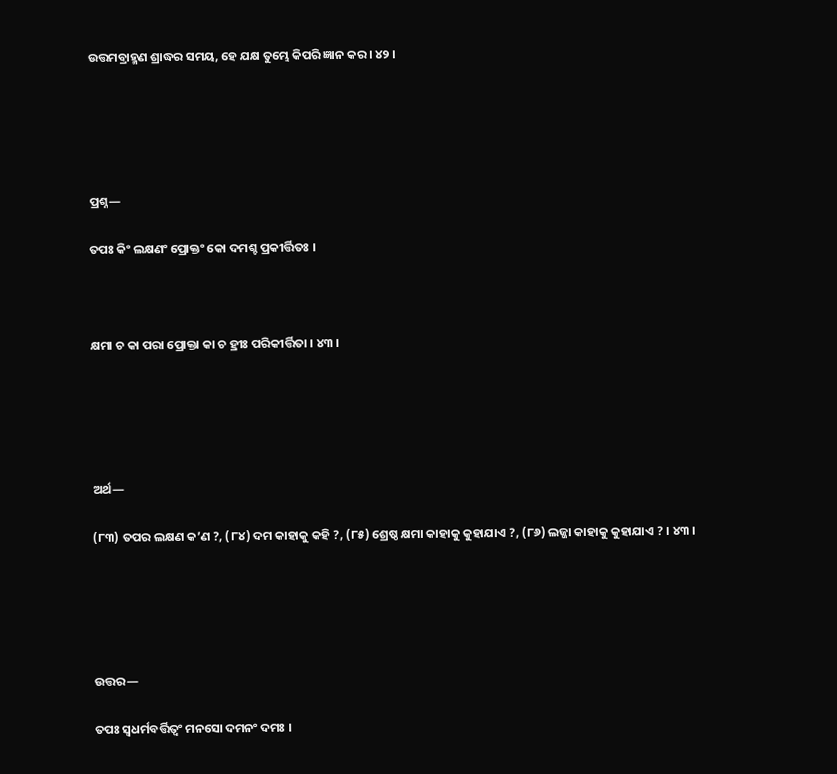ଉତ୍ତମବ୍ରାହ୍ମଣ ଶ୍ରାଦ୍ଧର ସମୟ, ହେ ଯକ୍ଷ ତୁମ୍ଭେ କିପରି ଜ୍ଞାନ କର । ୪୨ ।





ପ୍ରଶ୍ନ—

ତପଃ କିଂ ଲକ୍ଷଣଂ ପ୍ରୋକ୍ତଂ କୋ ଦମଶ୍ଚ ପ୍ରକୀର୍ତ୍ତିତଃ ।



କ୍ଷମା ଚ କା ପରା ପ୍ରୋକ୍ତା କା ଚ ହ୍ରୀଃ ପରିକୀର୍ତ୍ତିତା । ୪୩ ।





ଅର୍ଥ—

(୮୩) ତପର ଲକ୍ଷଣ କ’ଣ ?, (୮୪) ଦମ କାହାକୁ କହି ?, (୮୫) ଶ୍ରେଷ୍ଠ କ୍ଷମା କାହାକୁ କୁହାଯାଏ ?, (୮୬) ଲଜ୍ଜା କାହାକୁ କୁହାଯାଏ ? । ୪୩ ।





ଉତ୍ତର—

ତପଃ ସ୍ୱଧର୍ମବର୍ତ୍ତିତ୍ୱଂ ମନସୋ ଦମନଂ ଦମଃ ।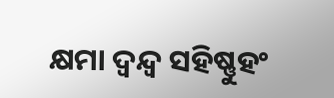କ୍ଷମା ଦ୍ଵନ୍ଦ୍ୱ ସହିଷ୍ଣୁହଂ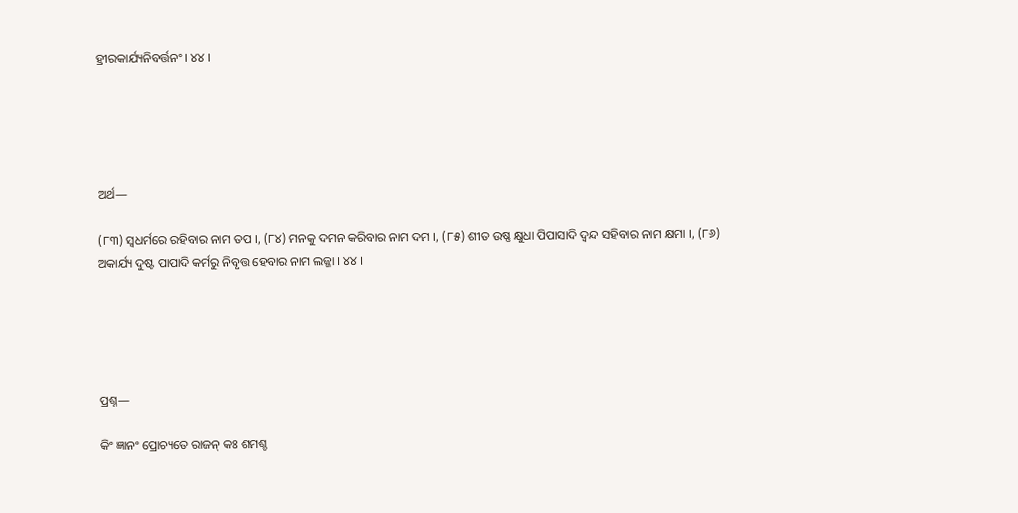ହ୍ରୀରକାର୍ଯ୍ୟନିବର୍ତ୍ତନଂ । ୪୪ ।





ଅର୍ଥ—

(୮୩) ସ୍ୱଧର୍ମରେ ରହିବାର ନାମ ତପ ।, (୮୪) ମନକୁ ଦମନ କରିବାର ନାମ ଦମ ।, (୮୫) ଶୀତ ଉଷ୍ଣ କ୍ଷୁଧା ପିପାସାଦି ଦ୍ଵନ୍ଦ ସହିବାର ନାମ କ୍ଷମା ।, (୮୬) ଅକାର୍ଯ୍ୟ ଦୁଷ୍ଟ ପାପାଦି କର୍ମରୁ ନିବୃତ୍ତ ହେବାର ନାମ ଲଜ୍ଜା । ୪୪ ।





ପ୍ରଶ୍ନ—

କିଂ ଜ୍ଞାନଂ ପ୍ରୋଚ୍ୟତେ ରାଜନ୍ କଃ ଶମଶ୍ଚ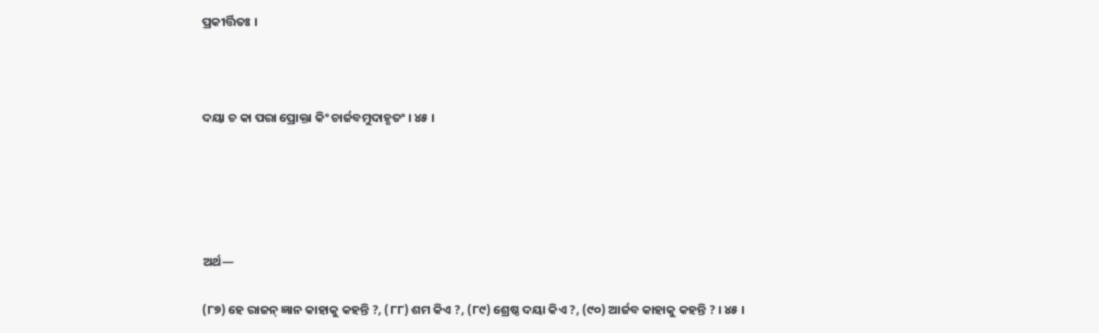ପ୍ରକୀର୍ତ୍ତିତଃ ।



ଦୟା ଚ କା ପରା ପ୍ରୋକ୍ତା କିଂ ଚାର୍ଜବମୁଦାହୃତଂ । ୪୫ ।





ଅର୍ଥ—

(୮୭) ହେ ରାଜନ୍ ଜ୍ଞାନ କାହାକୁ କହନ୍ତି ?, (୮୮) ଶମ କିଏ ?, (୮୯) ଶ୍ରେଷ୍ଠ ଦୟା କିଏ ?, (୯୦) ଆର୍ଜବ କାହାକୁ କହନ୍ତି ? । ୪୫ ।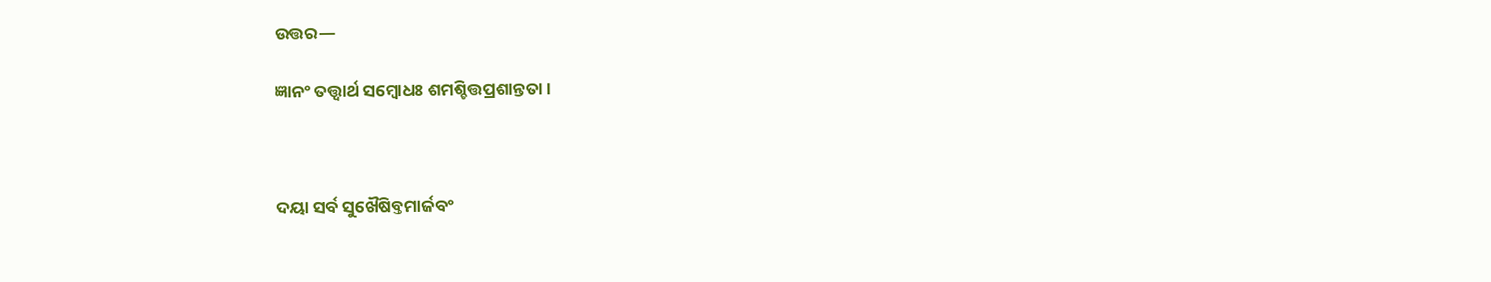ଉତ୍ତର—

ଜ୍ଞାନଂ ତତ୍ତ୍ୱାର୍ଥ ସମ୍ବୋଧଃ ଶମଶ୍ଚିତ୍ତପ୍ରଶାନ୍ତତା ।



ଦୟା ସର୍ବ ସୁଖୈଷିବ୍ତମାର୍ଜବଂ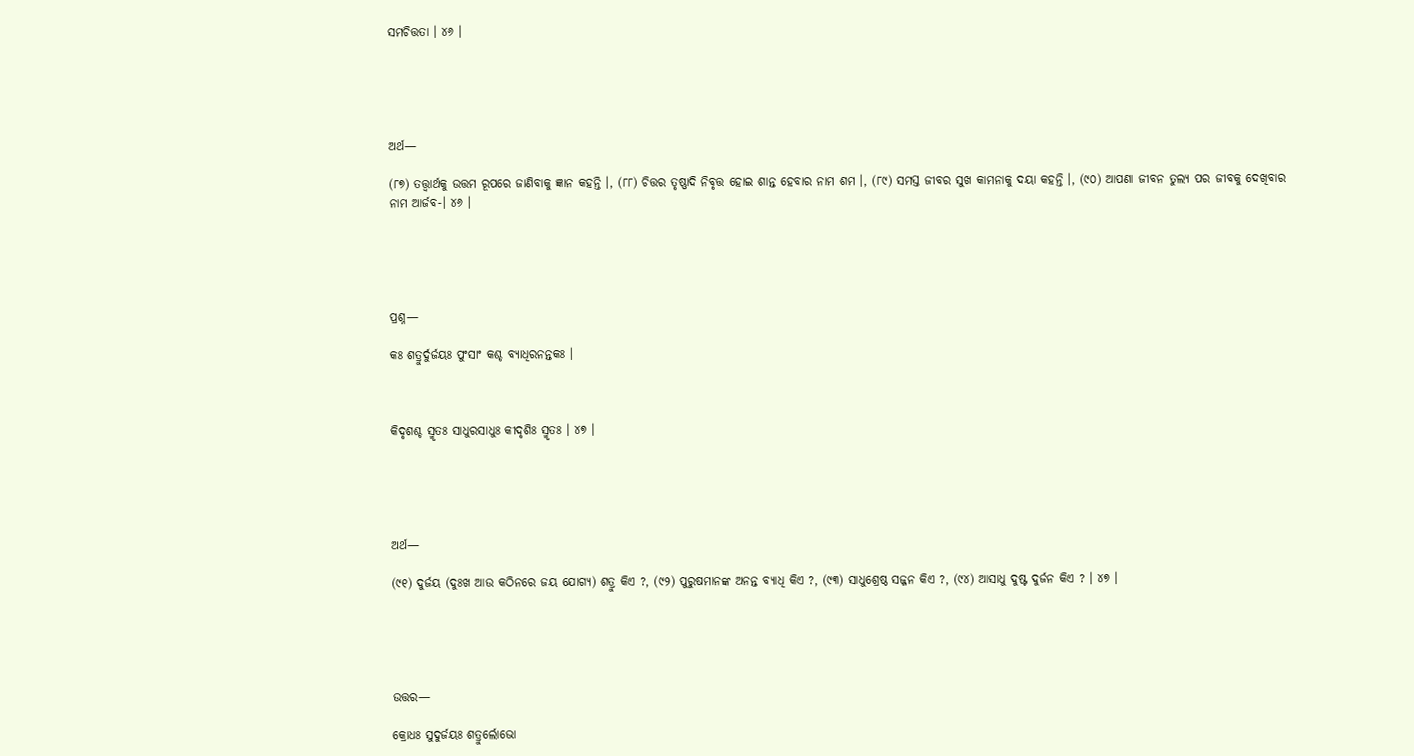ସମଚିତ୍ତତା । ୪୬ ।





ଅର୍ଥ—

(୮୭) ତତ୍ତ୍ୱାର୍ଥକୁ ଉତ୍ତମ ରୂପରେ ଜାଣିବାକୁ ଜ୍ଞାନ କହନ୍ତି ।, (୮୮) ଚିତ୍ତର ତୃଷ୍ଣାଦି ନିବୃତ୍ତ ହୋଇ ଶାନ୍ତ ହେବାର ନାମ ଶମ ।, (୮୯) ସମସ୍ତ ଜୀବର ସୁଖ କାମନାକୁ ଦୟା କହନ୍ତି ।, (୯୦) ଆପଣା ଜୀବନ ତୁଲ୍ୟ ପର ଜୀବକୁ ଦେଖିବାର ନାମ ଆର୍ଜବ-। ୪୬ ।





ପ୍ରଶ୍ନ—

କଃ ଶତ୍ରୁର୍ଦୁର୍ଜୟଃ ପୁଂସାଂ କଶ୍ଚ ବ୍ୟାଧିରନନ୍ତକଃ ।



କିଦୃଶଶ୍ଚ ସ୍ମୃତଃ ସାଧୁରସାଧୁଃ କୀଦୃଶିଃ ସ୍ମୃତଃ । ୪୭ ।





ଅର୍ଥ—

(୯୧) ଦୁର୍ଜୟ (ଦୁଃଖ ଆଉ କଠିନରେ ଜୟ ଯୋଗ୍ୟ) ଶତ୍ରୁ କିଏ ?, (୯୨) ପୁରୁଷମାନଙ୍କ ଅନନ୍ତ ବ୍ୟାଧି କିଏ ?, (୯୩) ସାଧୁଶ୍ରେଷ୍ଠ ସଜ୍ଜନ କିଏ ?, (୯୪) ଆସାଧୁ ଦୁଷ୍ଟ ଦୁର୍ଜନ କିଏ ? । ୪୭ ।





ଉତ୍ତର—

କ୍ରୋଧଃ ସୁଦୁର୍ଜୟଃ ଶତ୍ରୁର୍ଲୋଭୋ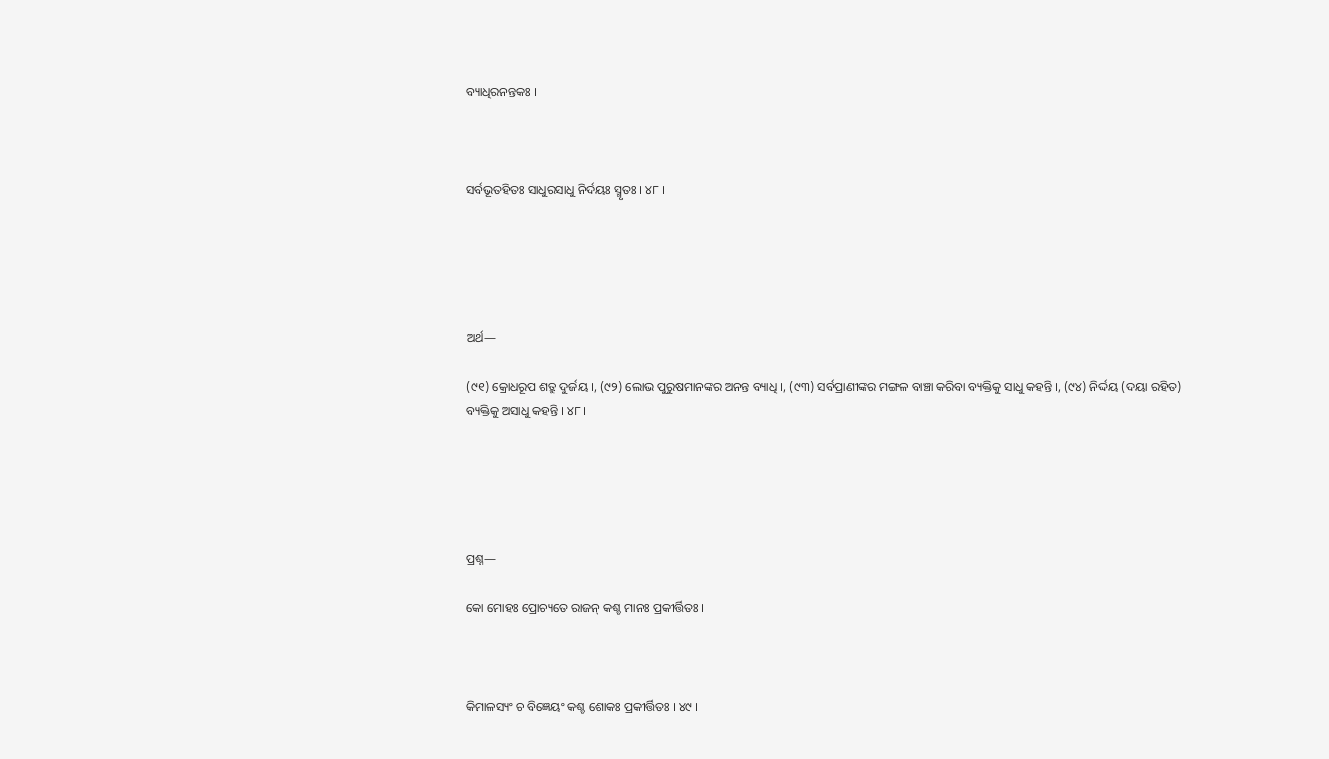ବ୍ୟାଧିରନନ୍ତକଃ ।



ସର୍ବଭୂତହିତଃ ସାଧୁରସାଧୁ ନିର୍ଦୟଃ ସ୍ମୃତଃ । ୪୮ ।





ଅର୍ଥ—

(୯୧) କ୍ରୋଧରୂପ ଶତ୍ରୁ ଦୁର୍ଜୟ ।, (୯୨) ଲୋଭ ପୁରୁଷମାନଙ୍କର ଅନନ୍ତ ବ୍ୟାଧି ।, (୯୩) ସର୍ବପ୍ରାଣୀଙ୍କର ମଙ୍ଗଳ ବାଞ୍ଚା କରିବା ବ୍ୟକ୍ତିକୁ ସାଧୁ କହନ୍ତି ।, (୯୪) ନିର୍ଦ୍ଦୟ (ଦୟା ରହିତ) ବ୍ୟକ୍ତିକୁ ଅସାଧୁ କହନ୍ତି । ୪୮ ।





ପ୍ରଶ୍ନ—

କୋ ମୋହଃ ପ୍ରୋଚ୍ୟତେ ରାଜନ୍ କଶ୍ଚ ମାନଃ ପ୍ରକୀର୍ତ୍ତିତଃ ।



କିମାଳସ୍ୟଂ ଚ ବିଜ୍ଞେୟଂ କଶ୍ଚ ଶୋକଃ ପ୍ରକୀର୍ତ୍ତିତଃ । ୪୯ ।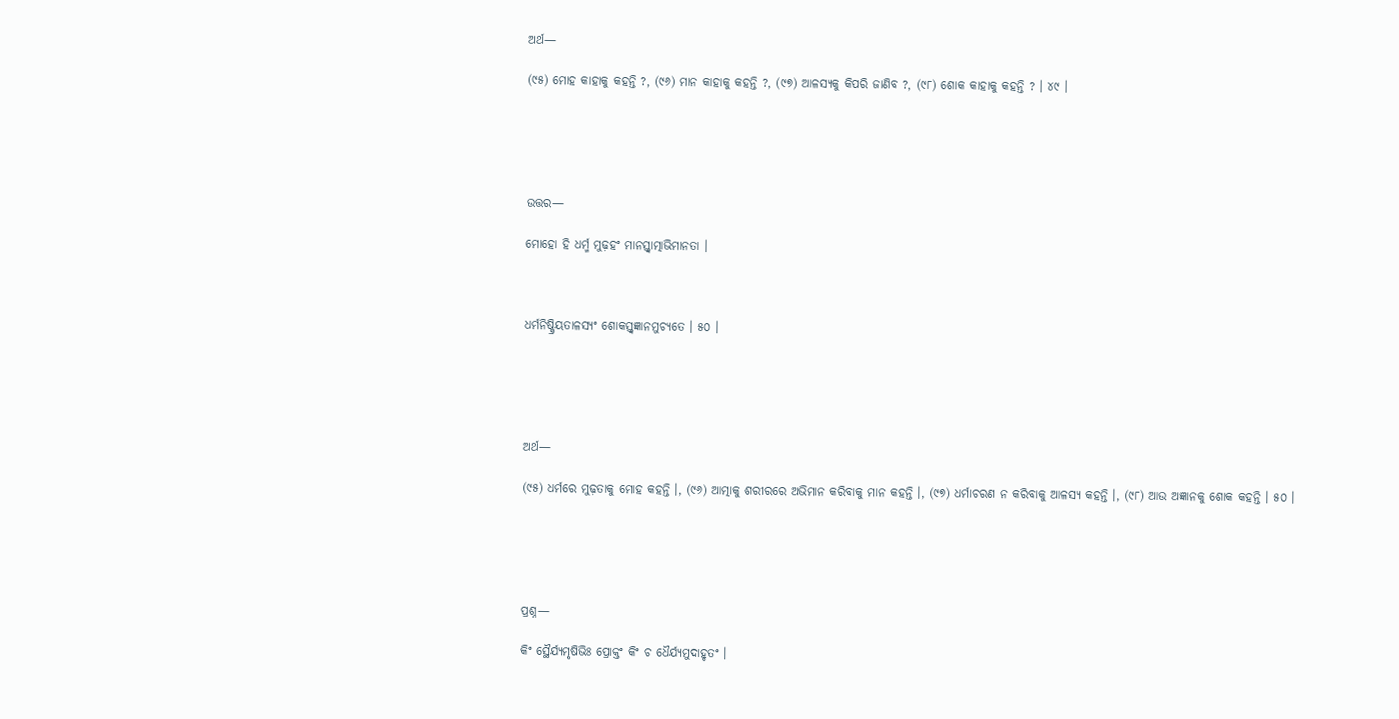ଅର୍ଥ—

(୯୫) ମୋହ କାହାକୁ କହନ୍ତି ?, (୯୬) ମାନ କାହାକୁ କହନ୍ତି ?, (୯୭) ଆଳସ୍ୟକୁ କିପରି ଜାଣିବ ?, (୯୮) ଶୋକ କାହାକୁ କହନ୍ତି ? । ୪୯ ।





ଉତ୍ତର—

ମୋହୋ ହି ଧର୍ମ୍ମ ମୁଢ଼ହଂ ମାନସ୍ତ୍ୱାତ୍ମାଭିମାନତା ।



ଧର୍ମନିଷ୍କ୍ରିୟତାଳସ୍ୟଂ ଶୋକସ୍ତ୍ଵଜ୍ଞାନମୁଚ୍ୟତେ । ୫୦ ।





ଅର୍ଥ—

(୯୫) ଧର୍ମରେ ମୁଢ଼ତାକୁ ମୋହ କହନ୍ତି ।, (୯୬) ଆତ୍ମାକୁ ଶରୀରରେ ଅଭିମାନ କରିବାକୁ ମାନ କହନ୍ତି ।, (୯୭) ଧର୍ମାଚରଣ ନ କରିବାକୁ ଆଳସ୍ୟ କହନ୍ତି ।, (୯୮) ଆଉ ଅଜ୍ଞାନକୁ ଶୋକ କହନ୍ତି । ୫୦ ।





ପ୍ରଶ୍ନ—

କିଂ ସ୍ଥୈର୍ଯ୍ୟମୃଷିଭିଃ ପ୍ରୋକ୍ତଂ କିଂ ଚ ଧୈର୍ଯ୍ୟମୁଦାହୃତଂ ।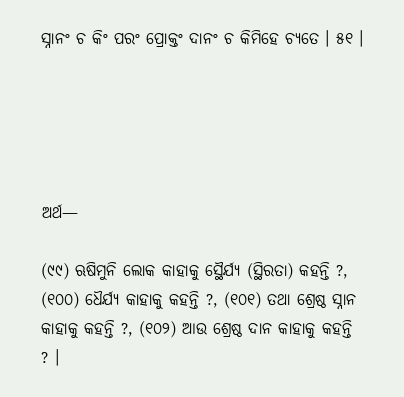ସ୍ନାନଂ ଚ କିଂ ପରଂ ପ୍ରୋକ୍ତଂ ଦାନଂ ଚ କିମିହେ ଚ୍ୟତେ । ୫୧ ।





ଅର୍ଥ—

(୯୯) ଋଷିମୁନି ଲୋକ କାହାକୁ ସ୍ଥୈର୍ଯ୍ୟ (ସ୍ଥିରତା) କହନ୍ତି ?, (୧୦୦) ଧୈର୍ଯ୍ୟ କାହାକୁ କହନ୍ତି ?, (୧୦୧) ତଥା ଶ୍ରେଷ୍ଠ ସ୍ନାନ କାହାକୁ କହନ୍ତି ?, (୧୦୨) ଆଉ ଶ୍ରେଷ୍ଠ ଦାନ କାହାକୁ କହନ୍ତି ? ।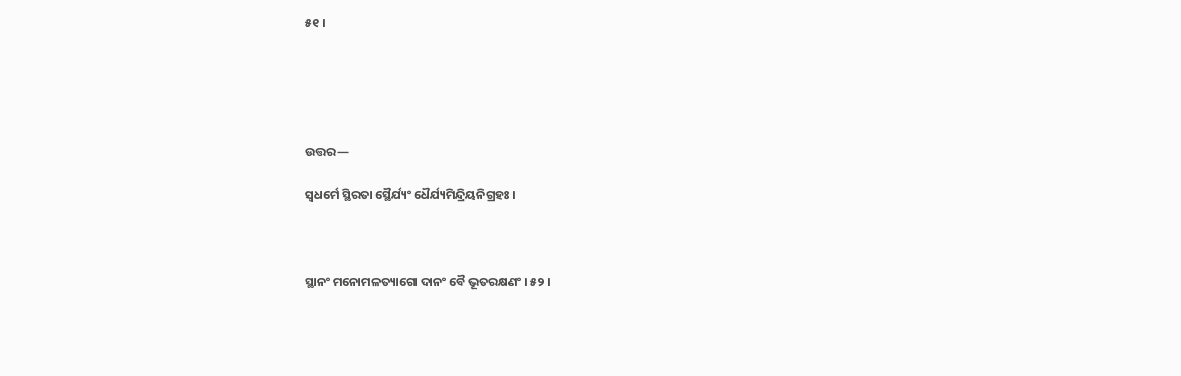୫୧ ।





ଉତ୍ତର—

ସ୍ଵଧର୍ମେ ସ୍ଥିରତା ସ୍ଥୈର୍ଯ୍ୟଂ ଧୈର୍ଯ୍ୟମିନ୍ଦ୍ରିୟନିଗ୍ରହଃ ।



ସ୍ଥାନଂ ମନୋମଳତ୍ୟାଗୋ ଦାନଂ ବୈ ଭୂତରକ୍ଷଣଂ । ୫୨ ।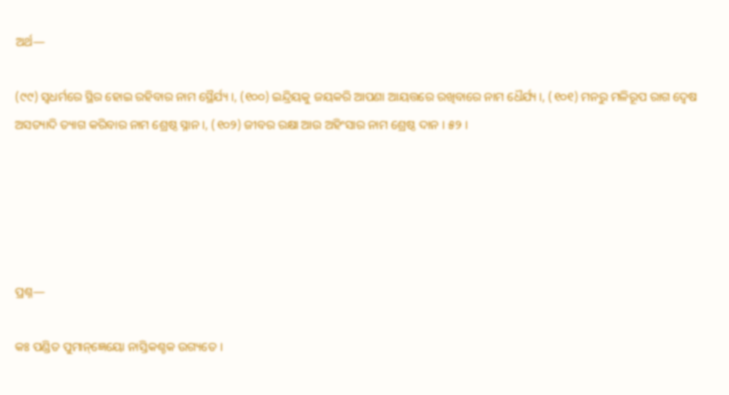ଅର୍ଥ—

(୯୯) ସ୍ୱଧର୍ମରେ ସ୍ଥିର ହୋଇ ରହିବାର ନାମ ସ୍ଥୈର୍ଯ୍ୟ ।, (୧୦୦) ଇନ୍ଦ୍ରିୟକୁ ଜୟକରି ଆପଣା ଆୟତ୍ତରେ ରଖିବାରେ ନାମ ଧୈର୍ଯ୍ୟ ।, (୧୦୧) ମନରୁ ମଳିରୂପ ରାଗ ଦ୍ଵେଷ ଅସତ୍ୟାଦି ତ୍ୟାଗ କରିବାର ନାମ ଶ୍ରେଷ୍ଠ ସ୍ନାନ ।, (୧୦୨) ଜୀବର ରକ୍ଷା ଆଉ ଅହିଂସାର ନାମ ଶ୍ରେଷ୍ଠ ଦାନ । ୫୨ ।





ପ୍ରଶ୍ନ—

କଃ ପଣ୍ଡିତ ପୁମାନ୍ଜ୍ଞେୟୋ ନାସ୍ତିକଶ୍ଚକ ଉଗ୍ୟତେ ।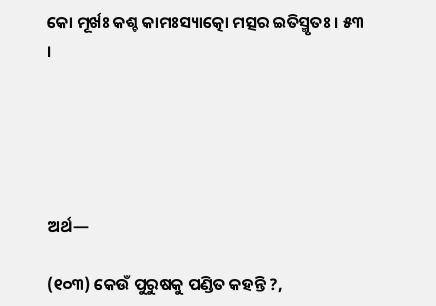କୋ ମୂର୍ଖଃ କଶ୍ଚ କାମଃସ୍ୟାତ୍କୋ ମତ୍ସର ଇତିସ୍ମୃତଃ । ୫୩ ।





ଅର୍ଥ—

(୧୦୩) କେଉଁ ପୁରୁଷକୁ ପଣ୍ଡିତ କହନ୍ତି ?,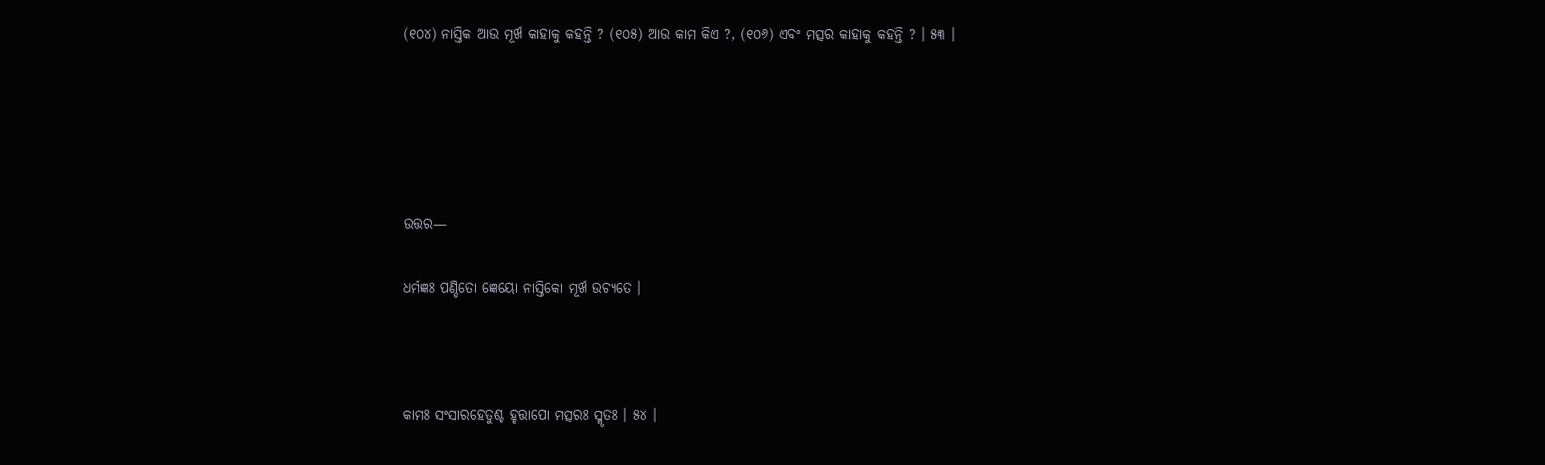(୧୦୪) ନାସ୍ତିକ ଆଉ ମୂର୍ଖ କାହାକୁ କହନ୍ତି ? (୧୦୫) ଆଉ କାମ କିଏ ?, (୧୦୬) ଏବଂ ମତ୍ସର କାହାକୁ କହନ୍ତି ? । ୫୩ ।





ଉତ୍ତର—

ଧର୍ମଜ୍ଞଃ ପଣ୍ଡିତୋ ଜ୍ଞେୟୋ ନାସ୍ତିକୋ ମୂର୍ଖ ଉଚ୍ୟତେ ।



କାମଃ ସଂସାରହେତୁଶ୍ଚ ହୃତ୍ତାପୋ ମତ୍ସରଃ ସ୍ମୃତଃ । ୫୪ ।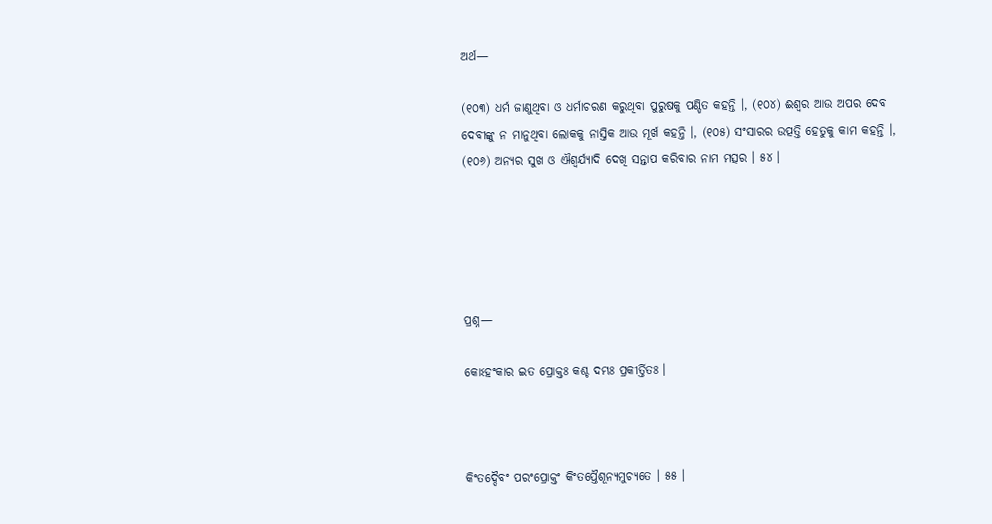ଅର୍ଥ—

(୧୦୩) ଧର୍ମ ଜାଣୁଥିବା ଓ ଧର୍ମାଚରଣ କରୁଥିବା ପୁରୁଷକୁ ପଣ୍ଡିତ କହନ୍ତି ।, (୧୦୪) ଈଶ୍ୱର ଆଉ ଅପର ଦେବ ଦେବୀଙ୍କୁ ନ ମାନୁଥିବା ଲୋକକୁ ନାସ୍ତିକ ଆଉ ମୂର୍ଖ କହନ୍ତି ।, (୧୦୫) ସଂସାରର ଉତ୍ପତ୍ତି ହେତୁକୁ କାମ କହନ୍ତି ।, (୧୦୬) ଅନ୍ୟର ସୁଖ ଓ ଐଶ୍ୱର୍ଯ୍ୟାଦି ଦେଖି ସନ୍ତାପ କରିବାର ନାମ ମତ୍ସର । ୫୪ ।





ପ୍ରଶ୍ନ—

କୋଽହଂକାର ଇତ ପ୍ରୋକ୍ତଃ କଶ୍ଚ ଦମ୍ଭଃ ପ୍ରକୀର୍ତ୍ତିତଃ ।



କିଂତଦ୍ଦୈବଂ ପରଂପ୍ରୋକ୍ତଂ କିଂତପ୍ତୈଶୂନ୍ୟମୁଚ୍ୟତେ । ୫୫ ।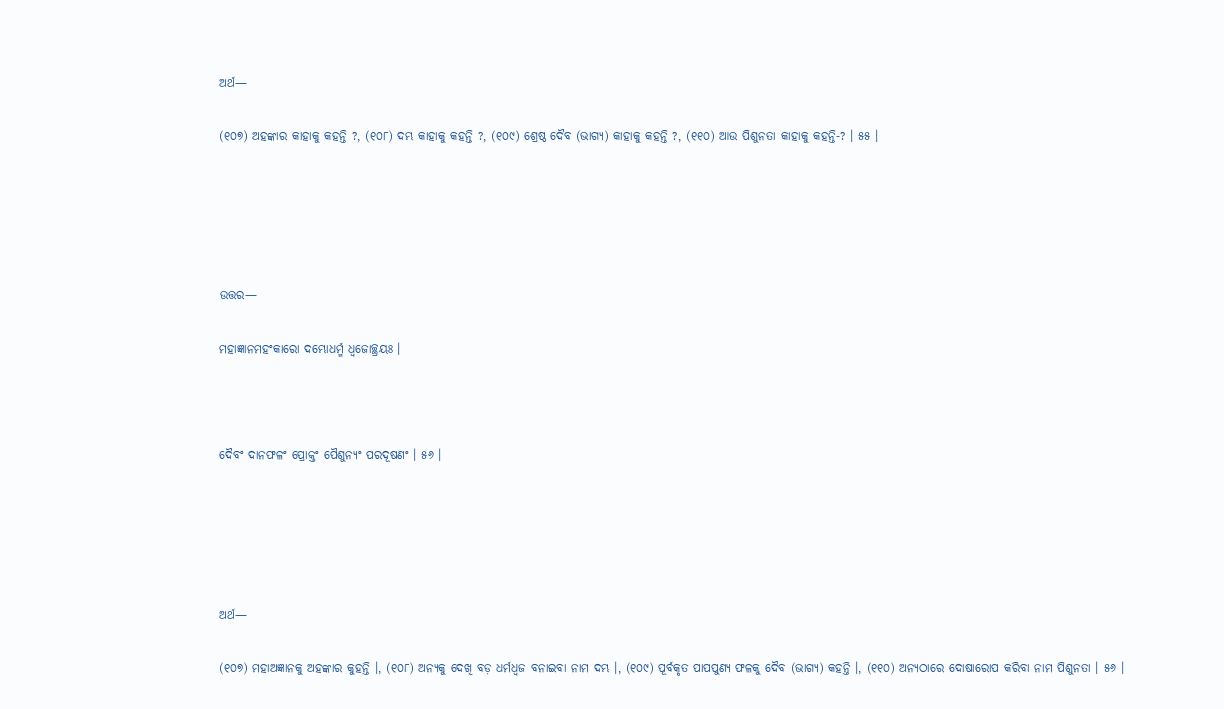ଅର୍ଥ—

(୧୦୭) ଅହଙ୍କାର କାହାକୁ କହନ୍ତି ?, (୧୦୮) ଦମ୍ଭ କାହାକୁ କହନ୍ତି ?, (୧୦୯) ଶ୍ରେଷ୍ଠ ଦୈବ (ଭାଗ୍ୟ) କାହାକୁ କହନ୍ତି ?, (୧୧୦) ଆଉ ପିଶୁନତା କାହାକୁ କହନ୍ତି-? । ୫୫ ।





ଉତ୍ତର—

ମହାଜ୍ଞାନମହଂକାରୋ ଦମ୍ଭୋଧର୍ମ୍ମ ଧ୍ଵଜୋଚ୍ଛ୍ରୟଃ ।



ଦୈବଂ ଦାନଫଳଂ ପ୍ରୋକ୍ତଂ ପୈଶୁନ୍ୟଂ ପରଦୂଷଣଂ । ୫୬ ।





ଅର୍ଥ—

(୧୦୭) ମହାଅଜ୍ଞାନକୁ ଅହଙ୍କାର କୁହନ୍ତି ।, (୧୦୮) ଅନ୍ୟକୁ ଦେଖି ବଡ଼ ଧର୍ମଧ୍ୱଜ ବନାଇବା ନାମ ଦମ୍ଭ ।, (୧୦୯) ପୂର୍ବକୃତ ପାପପୁଣ୍ୟ ଫଳକୁ ଦୈବ (ଭାଗ୍ୟ) କହନ୍ତି ।, (୧୧୦) ଅନ୍ୟଠାରେ ଦୋଷାରୋପ କରିବା ନାମ ପିଶୁନତା । ୫୬ ।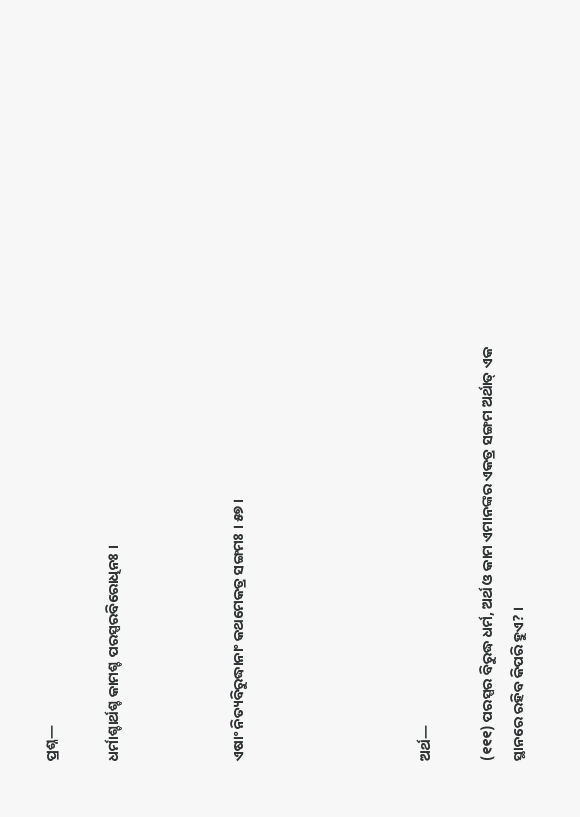ପ୍ରଶ୍ନ—

ଧର୍ମାଶ୍ଚାର୍ଥଶ୍ଚ କାମଶ୍ଚ ପରସ୍ପରବିରୋଧିନଃ ।



ଏଷାଂ ନିତ୍ୟବିରୁଦ୍ଧାନାଂ କଥମେକତ୍ର ସଙ୍ଗମଃ । ୫୭ ।





ଅର୍ଥ—

(୧୧୧) ପରସ୍ପର ବିରୁଦ୍ଧ ଧର୍ମ, ଅର୍ଥ ଓ କାମ ଏମାନଙ୍କର ଏକତ୍ର ସଙ୍ଗମ ଅର୍ଥାତ୍ ଏକ ସ୍ଥାନରେ ରହିବ କିପରି ହୁଏ? ।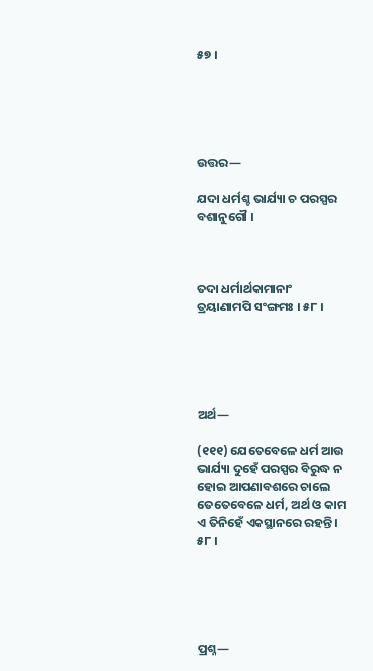୫୭ ।





ଉତ୍ତର—

ଯଦା ଧର୍ମଶ୍ଚ ଭାର୍ଯ୍ୟା ଚ ପରସ୍ପର ବଶାନୁଗୌ ।



ତଦା ଧର୍ମାର୍ଥକାମାନାଂ ତ୍ରୟାଣାମପି ସଂଙ୍ଗମଃ । ୫୮ ।





ଅର୍ଥ—

(୧୧୧) ଯେତେବେଳେ ଧର୍ମ ଆଉ ଭାର୍ଯ୍ୟା ଦୁହେଁ ପରସ୍ପର ବିରୁଦ୍ଧ ନ ହୋଇ ଆପଣାବଶରେ ଚାଲେ ତେତେବେଳେ ଧର୍ମ, ଅର୍ଥ ଓ କାମ ଏ ତିନିହେଁ ଏକସ୍ଥାନରେ ରହନ୍ତି । ୫୮ ।





ପ୍ରଶ୍ନ—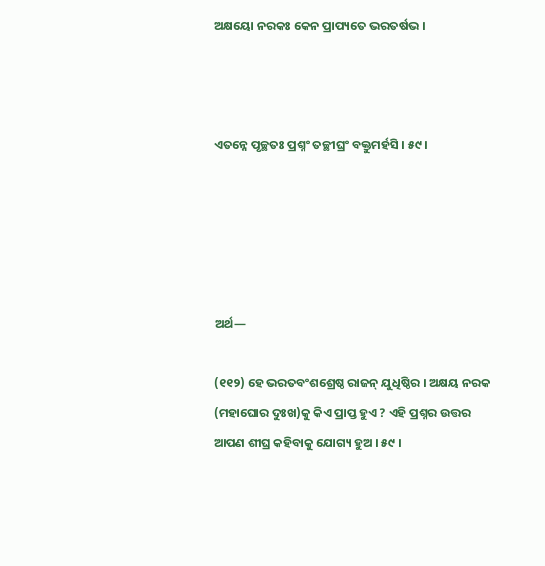ଅକ୍ଷୟୋ ନରକଃ କେନ ପ୍ରାପ୍ୟତେ ଭରତର୍ଷଭ ।



ଏତନ୍ନେ ପୃଚ୍ଛତଃ ପ୍ରଶ୍ନଂ ତଚ୍ଛୀଘ୍ରଂ ବକ୍ତୁମର୍ହସି । ୫୯ ।





ଅର୍ଥ—

(୧୧୨) ହେ ଭରତବଂଶଶ୍ରେଷ୍ଠ ରାଜନ୍ ଯୁଧିଷ୍ଠିର । ଅକ୍ଷୟ ନରକ (ମହାଘୋର ଦୁଃଖ)କୁ କିଏ ପ୍ରାପ୍ତ ହୁଏ ? ଏହି ପ୍ରଶ୍ନର ଉତ୍ତର ଆପଣ ଶୀଘ୍ର କହିବାକୁ ଯୋଗ୍ୟ ହୁଅ । ୫୯ ।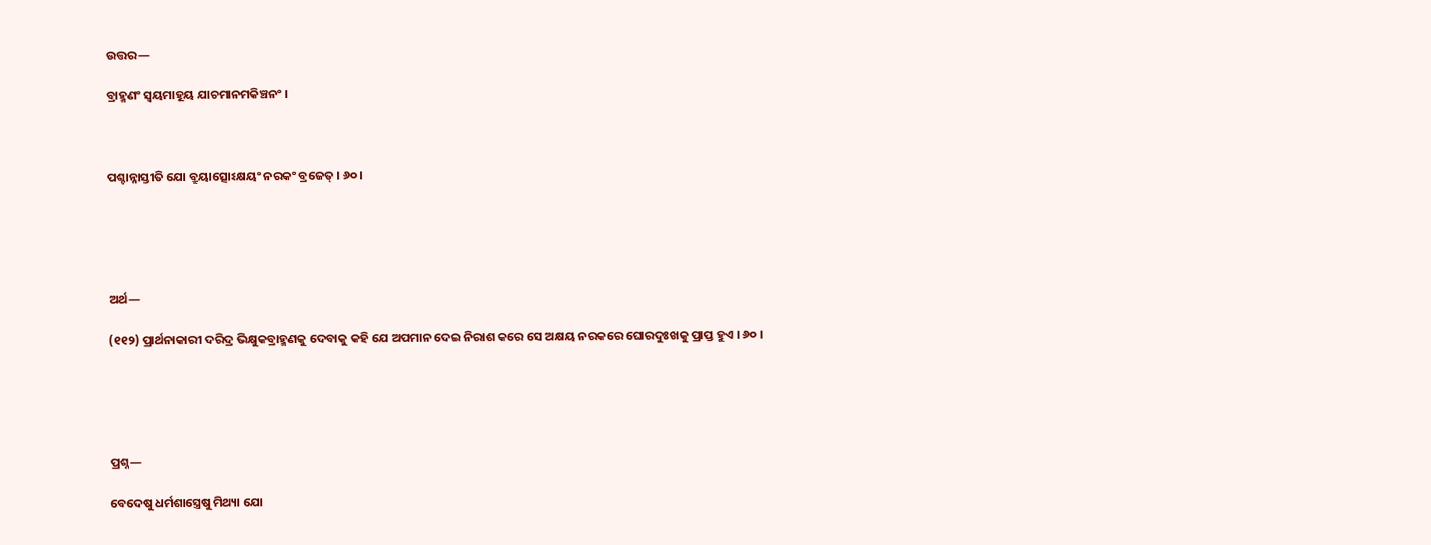ଉତ୍ତର—

ବ୍ରାହ୍ମଣଂ ସ୍ଵୟମାହୂୟ ଯାଚମାନମକିଞ୍ଚନଂ ।



ପଶ୍ଚାନ୍ନାସ୍ତୀତି ଯୋ ବ୍ରୁୟାତ୍ସୋଽକ୍ଷୟଂ ନରକଂ ବ୍ରଜେତ୍ । ୬୦ ।





ଅର୍ଥ—

(୧୧୨) ପ୍ରାର୍ଥନାକାରୀ ଦରିଦ୍ର ଭିକ୍ଷୁକବ୍ରାହ୍ମଣକୁ ଦେବାକୁ କହି ଯେ ଅପମାନ ଦେଇ ନିରାଶ କରେ ସେ ଅକ୍ଷୟ ନରକରେ ଘୋରଦୁଃଖକୁ ପ୍ରାପ୍ତ ହୁଏ । ୬୦ ।





ପ୍ରଶ୍ନ—

ବେଦେଷୁ ଧର୍ମଶାସ୍ତ୍ରେଷୁ ମିଥ୍ୟା ଯୋ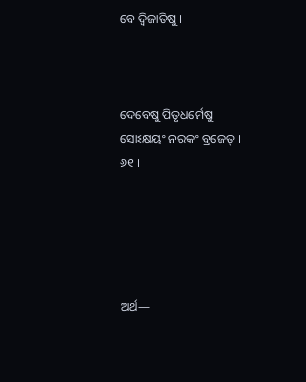ବେ ଦ୍ୱିଜାତିଷୁ ।



ଦେବେଷୁ ପିତୃଧର୍ମେଷୁ ସୋଽକ୍ଷୟଂ ନରକଂ ବ୍ରଜେତ୍‌ । ୬୧ ।





ଅର୍ଥ—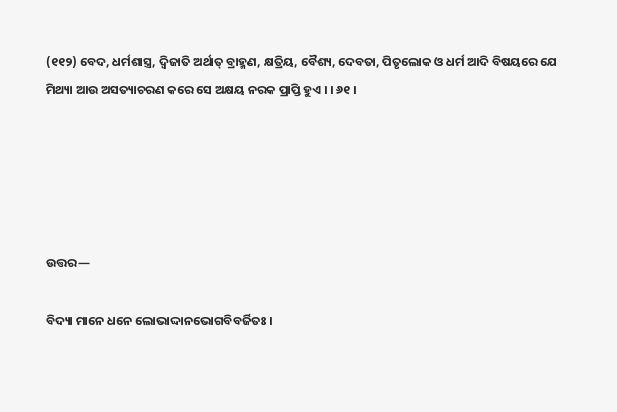(୧୧୨) ବେଦ, ଧର୍ମଶାସ୍ତ୍ର, ଦ୍ଵିଜାତି ଅର୍ଥାତ୍ ବ୍ରାହ୍ମଣ, କ୍ଷତ୍ରିୟ, ବୈଶ୍ୟ, ଦେବତା, ପିତୃଲୋକ ଓ ଧର୍ମ ଆଦି ବିଷୟରେ ଯେ ମିଥ୍ୟା ଆଉ ଅସତ୍ୟାଚରଣ କରେ ସେ ଅକ୍ଷୟ ନରକ ପ୍ରାପ୍ତି ହୁଏ । । ୬୧ ।





ଉତ୍ତର—

ବିଦ୍ୟା ମାନେ ଧନେ ଲୋଭାଦ୍ଦାନଭୋଗବିବର୍ଜିତଃ ।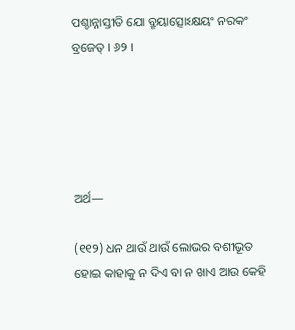ପଶ୍ଚାନ୍ନାସ୍ତୀତି ଯୋ ବ୍ରୃୟାତ୍ସୋଽକ୍ଷୟଂ ନରକଂ ବ୍ରଜେତ୍ । ୬୨ ।





ଅର୍ଥ—

(୧୧୨) ଧନ ଥାଉଁ ଥାଉଁ ଲୋଭର ବଶୀଭୂତ ହୋଇ କାହାକୁ ନ ଦିଏ ବା ନ ଖାଏ ଆଉ କେହି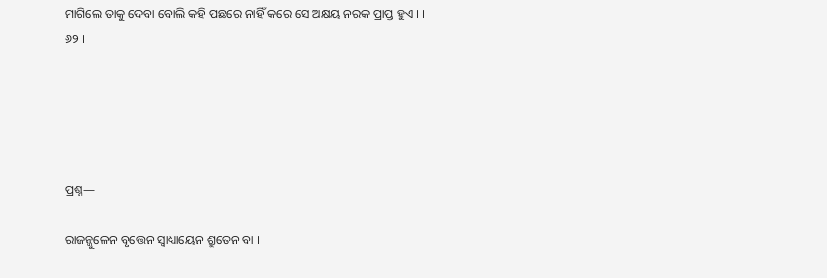ମାଗିଲେ ତାକୁ ଦେବା ବୋଲି କହି ପଛରେ ନାହିଁ କରେ ସେ ଅକ୍ଷୟ ନରକ ପ୍ରାପ୍ତ ହୁଏ । । ୬୨ ।





ପ୍ରଶ୍ନ—

ରାଜନ୍ଜୁଳେନ ବୃତ୍ତେନ ସ୍ୱାଧ୍ୟାୟେନ ଶ୍ରୁତେନ ବା ।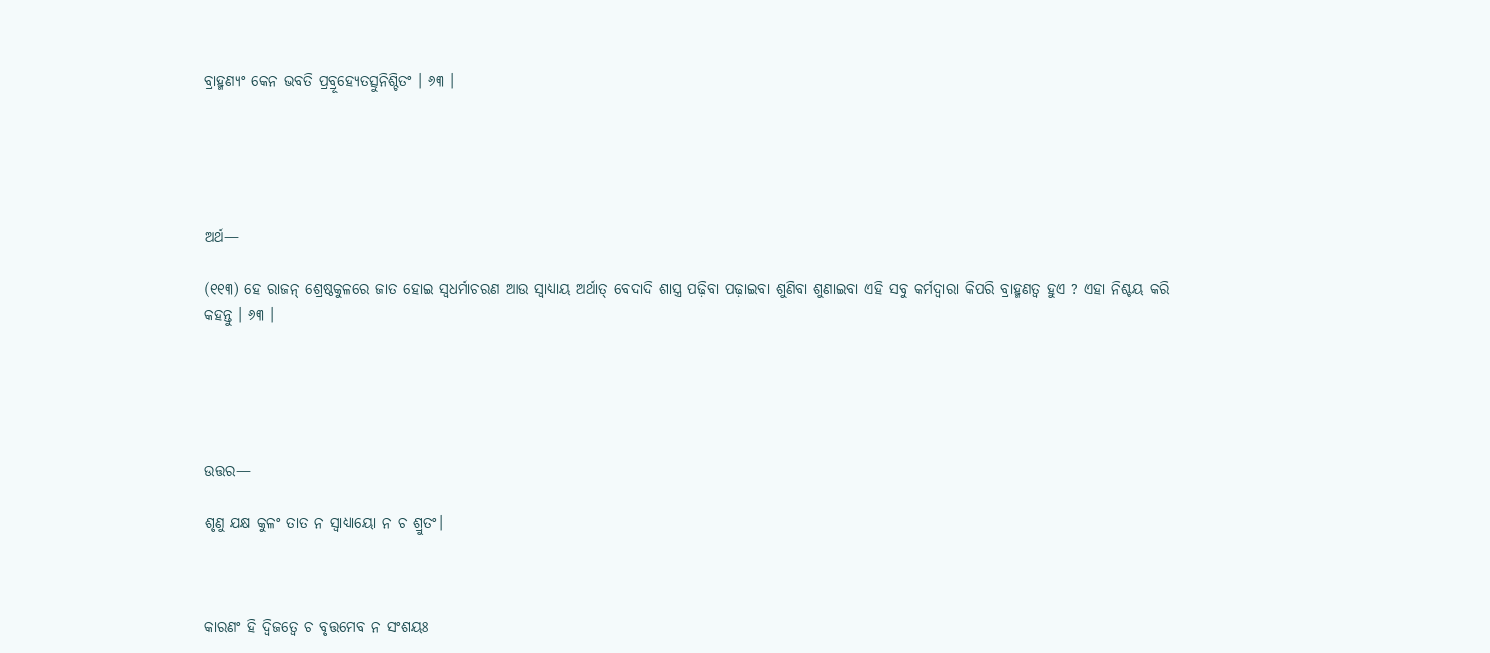ବ୍ରାହ୍ମଣ୍ୟଂ କେନ ଭବତି ପ୍ରବ୍ରୂହ୍ୟେତତ୍ସୁନିଶ୍ଚିତଂ । ୬୩ ।





ଅର୍ଥ—

(୧୧୩) ହେ ରାଜନ୍ ଶ୍ରେଷ୍ଠକୁଳରେ ଜାତ ହୋଇ ସ୍ଵଧର୍ମାଚରଣ ଆଉ ସ୍ୱାଧ୍ୟାୟ ଅର୍ଥାତ୍ ବେଦାଦି ଶାସ୍ତ୍ର ପଢ଼ିବା ପଢ଼ାଇବା ଶୁଣିବା ଶୁଣାଇବା ଏହି ସବୁ କର୍ମଦ୍ଵାରା କିପରି ବ୍ରାହ୍ମଣତ୍ୱ ହୁଏ ? ଏହା ନିଶ୍ଚୟ କରି କହନ୍ତୁ । ୬୩ ।





ଉତ୍ତର—

ଶୃଣୁ ଯକ୍ଷ କୁଳଂ ତାତ ନ ସ୍ଵାଧ୍ୟାୟୋ ନ ଚ ଶ୍ରୁତଂ।



କାରଣଂ ହି ଦ୍ୱିଜତ୍ୱେ ଚ ବୃତ୍ତମେବ ନ ସଂଶୟଃ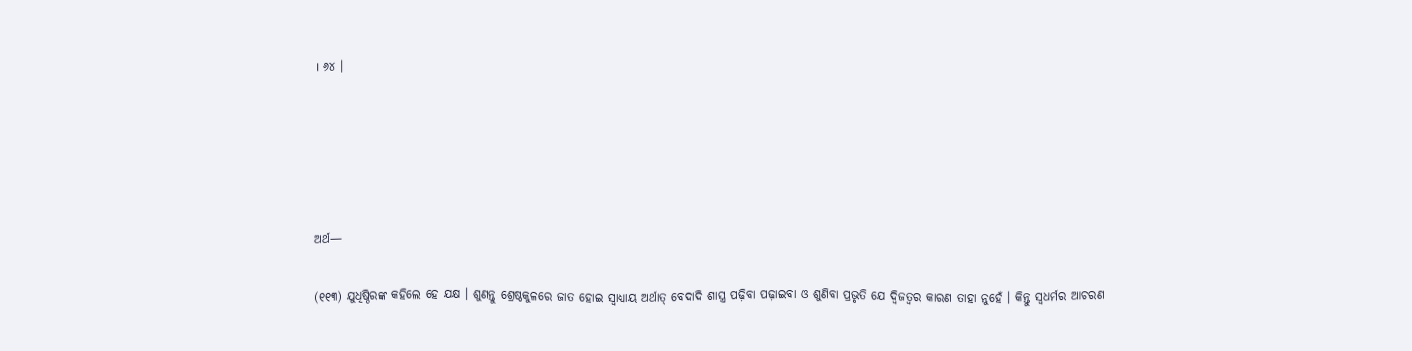। ୬୪ ।





ଅର୍ଥ—

(୧୧୩) ଯୁଧିଷ୍ଠିରଙ୍କ କହିଲେ ହେ ଯକ୍ଷ । ଶୁଣନ୍ତୁ ଶ୍ରେଷ୍ଠକୁଳରେ ଜାତ ହୋଇ ସ୍ୱାଧ୍ୟାୟ ଅର୍ଥାତ୍ ବେଦାଦି ଶାସ୍ତ୍ର ପଢ଼ିବା ପଢ଼ାଇବା ଓ ଶୁଣିବା ପ୍ରଭୃତି ଯେ ଦ୍ଵିଜତ୍ୱର କାରଣ ତାହା ନୁହେଁ । କିନ୍ତୁ ସ୍ୱଧର୍ମର ଆଚରଣ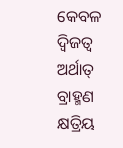କେବଳ ଦ୍ଵିଜତ୍ୱ ଅର୍ଥାତ୍ ବ୍ରାହ୍ମଣ କ୍ଷତ୍ରିୟ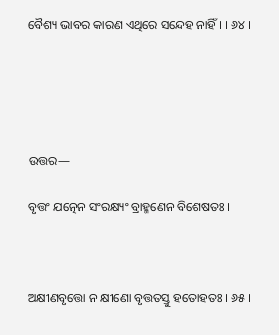ବୈଶ୍ୟ ଭାବର କାରଣ ଏଥିରେ ସନ୍ଦେହ ନାହିଁ । । ୬୪ ।





ଉତ୍ତର—

ବୃତ୍ତଂ ଯତ୍ନେନ ସଂରକ୍ଷ୍ୟଂ ବ୍ରାହ୍ମଣେନ ବିଶେଷତଃ ।



ଅକ୍ଷୀଣବୃତ୍ତୋ ନ କ୍ଷୀଣୋ ବୃତ୍ତତସ୍ତୁ ହତୋହତଃ । ୬୫ ।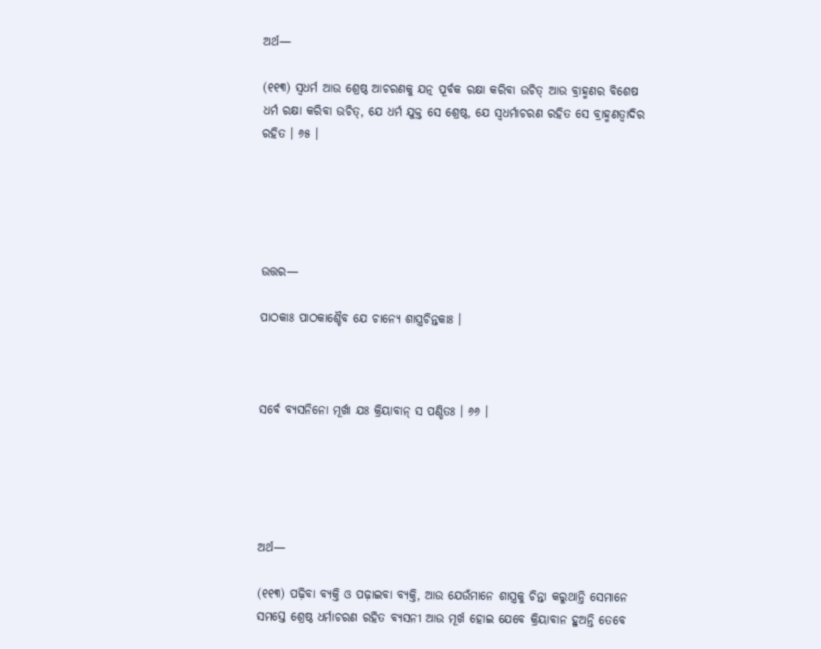ଅର୍ଥ—

(୧୧୩) ସ୍ୱଧର୍ମ ଆଉ ଶ୍ରେଷ୍ଠ ଆଚରଣକୁ ଯତ୍ନ ପୂର୍ବକ ରକ୍ଷା କରିବା ଉଚିତ୍ ଆଉ ବ୍ରାହ୍ମଣର ବିଶେଷ ଧର୍ମ ରକ୍ଷା କରିବା ଉଚିତ୍, ଯେ ଧର୍ମ ଯୁକ୍ତ ସେ ଶ୍ରେଷ୍ଠ, ଯେ ସ୍ୱଧର୍ମାଚରଣ ରହିତ ସେ ବ୍ରାହ୍ମଣତ୍ୱାଦିର ରହିତ । ୬୫ ।





ଉତ୍ତର—

ପାଠକାଃ ପାଠକାଶ୍ଚୈବ ଯେ ଚାନ୍ୟେ ଶାସ୍ତ୍ରଚିନ୍ତକାଃ ।



ସର୍ବେ ବ୍ୟସନିନୋ ମୂର୍ଖା ଯଃ କ୍ରିୟାବାନ୍ ସ ପଣ୍ଡିତଃ । ୬୬ ।





ଅର୍ଥ—

(୧୧୩) ପଢ଼ିବା ବ୍ୟକ୍ତି ଓ ପଢ଼ାଇବା ବ୍ୟକ୍ତି, ଆଉ ଯେଉଁମାନେ ଶାସ୍ତ୍ରକୁ ଚିନ୍ତା କରୁଥାନ୍ତି ସେମାନେ ସମସ୍ତେ ଶ୍ରେଷ୍ଠ ଧର୍ମାଚରଣ ରହିତ ବ୍ୟସନୀ ଆଉ ମୂର୍ଖ ହୋଇ ଯେବେ କ୍ରିୟାବାନ ହୁଅନ୍ତି ତେବେ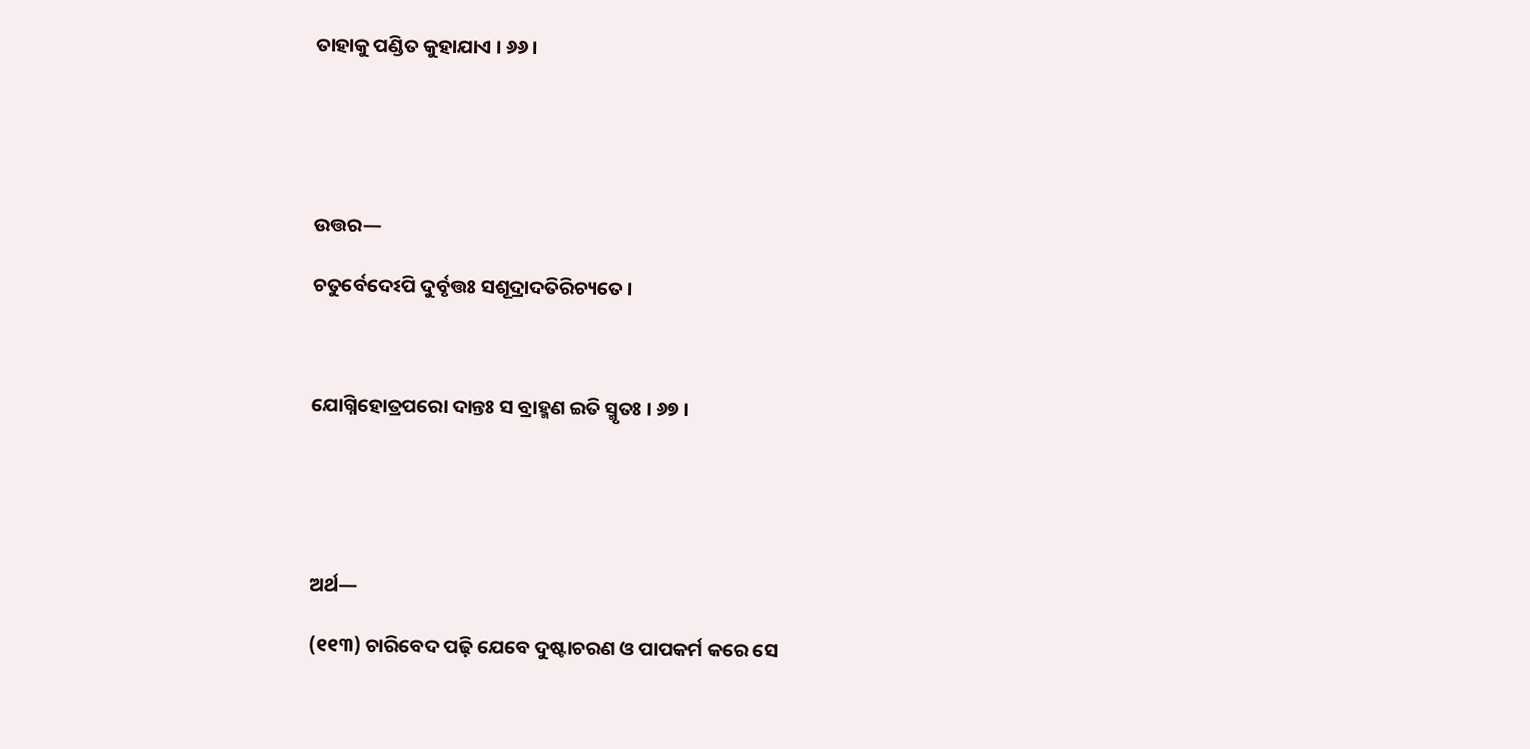ତାହାକୁ ପଣ୍ଡିତ କୁହାଯାଏ । ୬୬ ।





ଉତ୍ତର—

ଚତୁର୍ବେଦେଽପି ଦୁର୍ବୃତ୍ତଃ ସଶୂଦ୍ରାଦତିରିଚ୍ୟତେ ।



ଯୋଗ୍ନିହୋତ୍ରପରୋ ଦାନ୍ତଃ ସ ବ୍ରାହ୍ମଣ ଇତି ସ୍ମୃତଃ । ୬୭ ।





ଅର୍ଥ—

(୧୧୩) ଚାରିବେଦ ପଢ଼ି ଯେବେ ଦୁଷ୍ଟାଚରଣ ଓ ପାପକର୍ମ କରେ ସେ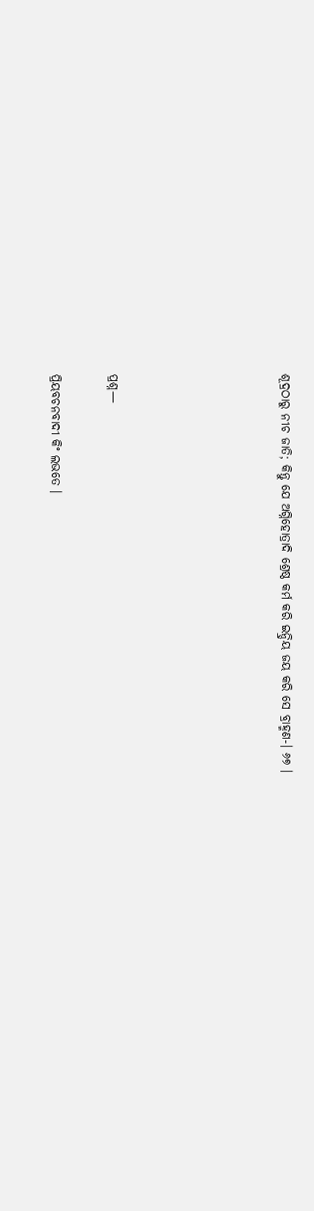ଶୂଦ୍ରଠାରୁ ନୀଚ ଜାତି; କିନ୍ତୁ ଯେ ଅଗ୍ନିହୋତ୍ରାଦି ଶ୍ରେଷ୍ଠ କର୍ମ କରି ଇନ୍ଦ୍ରିୟ ଜୟ କରି ସେ ବ୍ରାହ୍ମଣ-। ୬୭ ।





ପ୍ରଶ୍ନ—

ପ୍ରିୟବଚନବାଦୀ କିଂ ଲଭତେ ।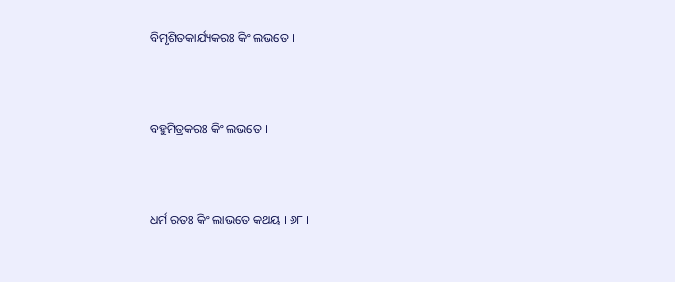ବିମୃଶିତକାର୍ଯ୍ୟକରଃ କିଂ ଲଭତେ ।



ବହୁମିତ୍ରକରଃ କିଂ ଲଭତେ ।



ଧର୍ମ ରତଃ କିଂ ଲାଭତେ କଥୟ । ୬୮ ।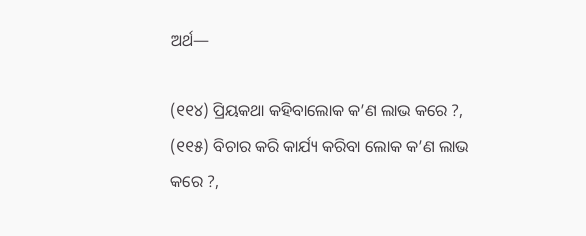ଅର୍ଥ—

(୧୧୪) ପ୍ରିୟକଥା କହିବାଲୋକ କ’ଣ ଲାଭ କରେ ?, (୧୧୫) ବିଚାର କରି କାର୍ଯ୍ୟ କରିବା ଲୋକ କ’ଣ ଲାଭ କରେ ?,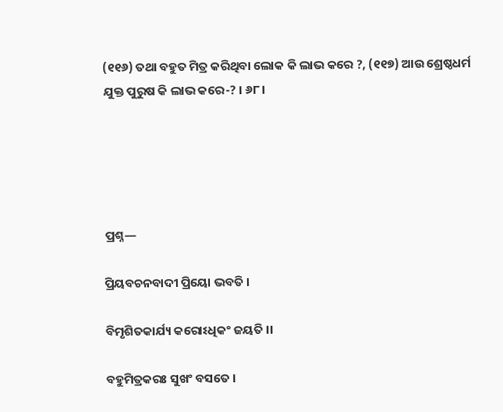(୧୧୬) ତଥା ବହୁତ ମିତ୍ର କରିଥିବା ଲୋକ କି ଲାଭ କରେ ?, (୧୧୭) ଆଉ ଶ୍ରେଷ୍ଠଧର୍ମ ଯୁକ୍ତ ପୁରୁଷ କି ଲାଭ କରେ-? । ୬୮ ।





ପ୍ରଶ୍ନ—

ପ୍ରିୟବଚନବାଦୀ ପ୍ରିୟୋ ଭବତି ।

ବିମୃଶିତକାର୍ଯ୍ୟ କରୋଽଧିକଂ ଜୟତି ।।

ବହୁମିତ୍ରକରଃ ସୁଖଂ ବସତେ ।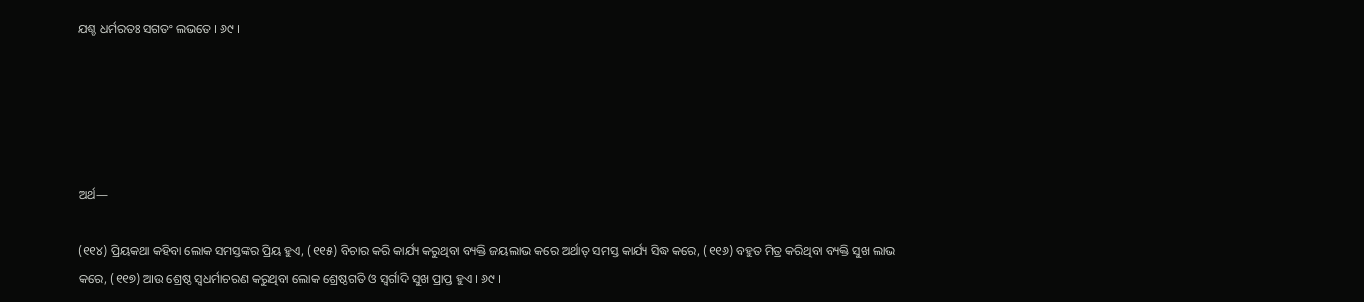ଯଶ୍ଚ ଧର୍ମରତଃ ସଗତଂ ଲଭତେ । ୬୯ ।





ଅର୍ଥ—

(୧୧୪) ପ୍ରିୟକଥା କହିବା ଲୋକ ସମସ୍ତଙ୍କର ପ୍ରିୟ ହୁଏ, (୧୧୫) ବିଚାର କରି କାର୍ଯ୍ୟ କରୁଥିବା ବ୍ୟକ୍ତି ଜୟଲାଭ କରେ ଅର୍ଥାତ୍ ସମସ୍ତ କାର୍ଯ୍ୟ ସିଦ୍ଧ କରେ, (୧୧୬) ବହୁତ ମିତ୍ର କରିଥିବା ବ୍ୟକ୍ତି ସୁଖ ଲାଭ କରେ, (୧୧୭) ଆଉ ଶ୍ରେଷ୍ଠ ସ୍ୱଧର୍ମାଚରଣ କରୁଥିବା ଲୋକ ଶ୍ରେଷ୍ଠଗତି ଓ ସ୍ୱର୍ଗାଦି ସୁଖ ପ୍ରାପ୍ତ ହୁଏ । ୬୯ ।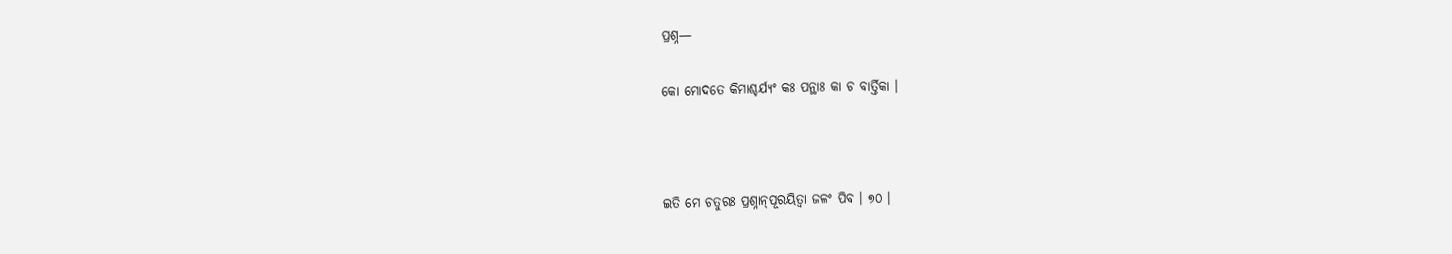ପ୍ରଶ୍ନ—

କୋ ମୋଦତେ କିମାଶ୍ଚର୍ଯ୍ୟଂ କଃ ପନ୍ଥାଃ କା ଚ ବାର୍ତ୍ତିକା ।



ଇତି ମେ ଚତୁରଃ ପ୍ରଶ୍ନାନ୍‌ପୂରୟିତ୍ଵା ଜଳଂ ପିବ । ୭୦ ।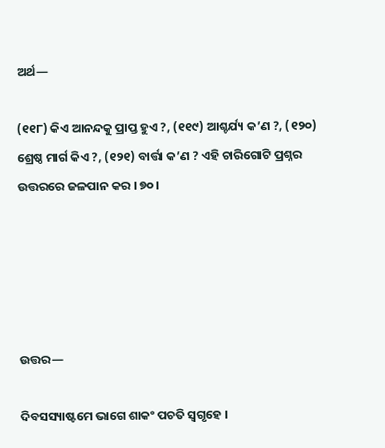ଅର୍ଥ—

(୧୧୮) କିଏ ଆନନ୍ଦକୁ ପ୍ରାପ୍ତ ହୁଏ ?, (୧୧୯) ଆଶ୍ଚର୍ଯ୍ୟ କ’ଣ ?, (୧୨୦) ଶ୍ରେଷ୍ଠ ମାର୍ଗ କିଏ ?, (୧୨୧) ବାର୍ତ୍ତା କ’ଣ ? ଏହି ଚାରିଗୋଟି ପ୍ରଶ୍ନର ଉତ୍ତରରେ ଜଳପାନ କର । ୭୦ ।





ଉତ୍ତର—

ଦିବସସ୍ୟାଷ୍ଟମେ ଭାଗେ ଶାକଂ ପଚତି ସ୍ୱଗୃହେ ।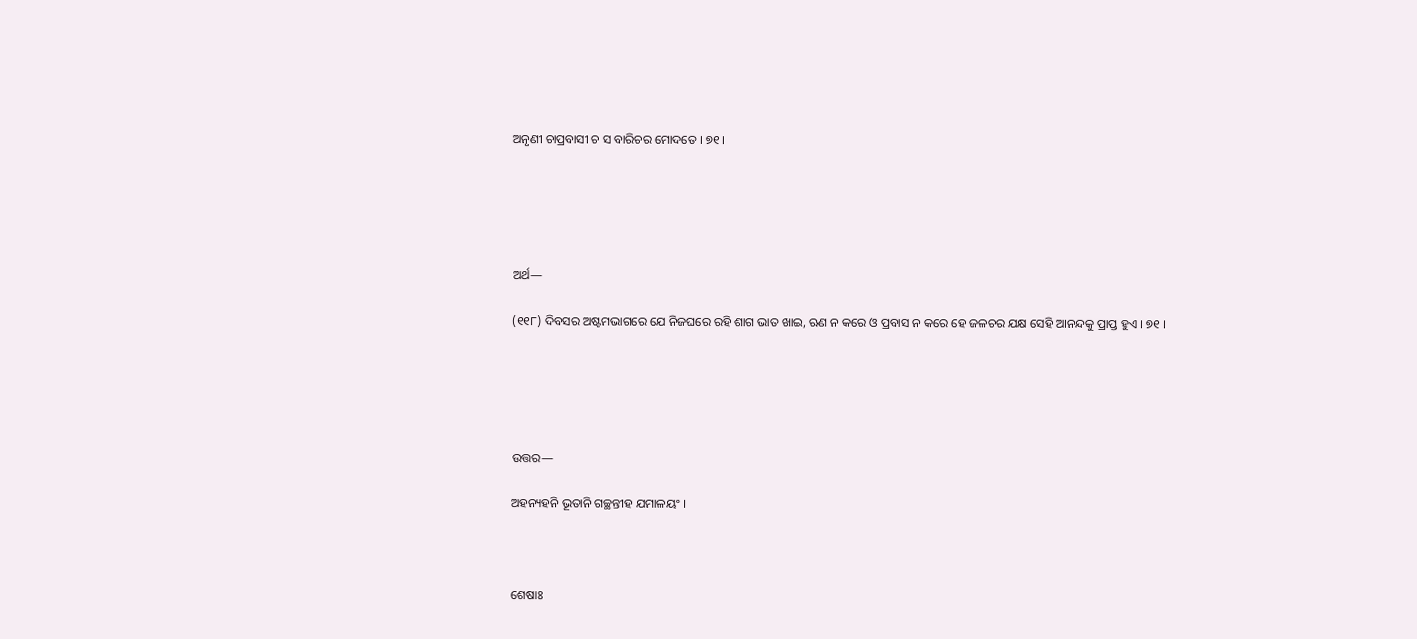ଅନୃଣୀ ଚାପ୍ରବାସୀ ଚ ସ ବାରିଚର ମୋଦତେ । ୭୧ ।





ଅର୍ଥ—

(୧୧୮) ଦିବସର ଅଷ୍ଟମଭାଗରେ ଯେ ନିଜଘରେ ରହି ଶାଗ ଭାତ ଖାଇ, ଋଣ ନ କରେ ଓ ପ୍ରବାସ ନ କରେ ହେ ଜଳଚର ଯକ୍ଷ ସେହି ଆନନ୍ଦକୁ ପ୍ରାପ୍ତ ହୁଏ । ୭୧ ।





ଉତ୍ତର—

ଅହନ୍ୟହନି ଭୂତାନି ଗଚ୍ଛନ୍ତୀହ ଯମାଳୟଂ ।



ଶେଷାଃ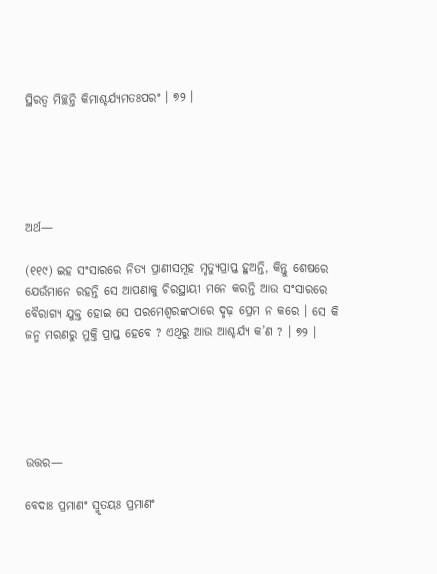ସ୍ଥିରତ୍ୱ ମିଚ୍ଛନ୍ତି କିମାଶ୍ଚର୍ଯ୍ୟମତଃପରଂ । ୭୨ ।





ଅର୍ଥ—

(୧୧୯) ଇହ ସଂସାରରେ ନିତ୍ୟ ପ୍ରାଣୀସମୂହ ମୃତ୍ୟୁପ୍ରାପ୍ତ ହୁଅନ୍ତି, କିନ୍ତୁ ଶେଷରେ ଯେଉଁମାନେ ରହନ୍ତି ସେ ଆପଣାକୁ ଚିରସ୍ଥାୟୀ ମନେ କରନ୍ତି ଆଉ ସଂସାରରେ ବୈରାଗ୍ୟ ଯୁକ୍ତ ହୋଇ ସେ ପରମେଶ୍ଵରଙ୍କଠାରେ ଦୃଢ଼ ପ୍ରେମ ନ କରେ । ସେ କି ଜନ୍ମ ମରଣରୁ ମୁକ୍ତି ପ୍ରାପ୍ତ ହେବେ ? ଏଥିରୁ ଆଉ ଆଶ୍ଚର୍ଯ୍ୟ କ’ଣ ? । ୭୨ ।





ଉତ୍ତର—

ବେଦାଃ ପ୍ରମାଣଂ ସ୍ମୃତୟଃ ପ୍ରମାଣଂ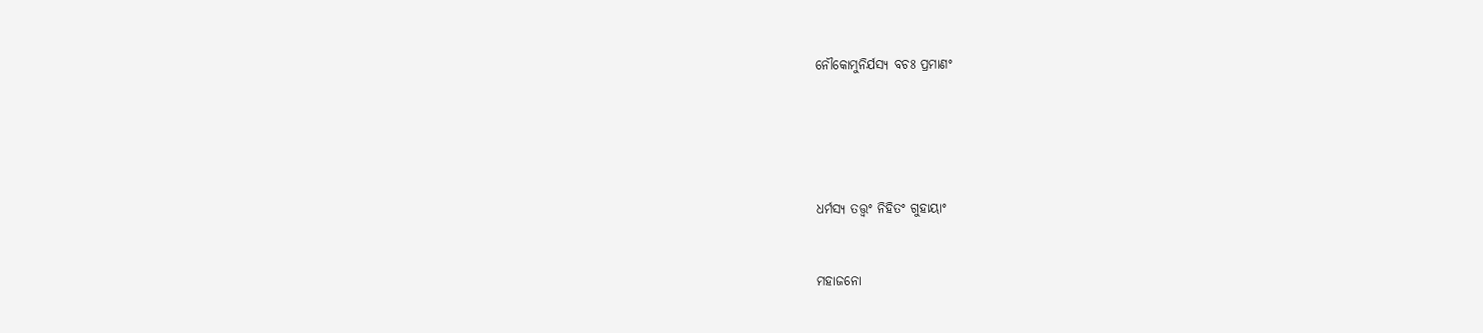ନୌକୋମୁନିର୍ଯସ୍ୟ ବଚଃ ପ୍ରମାଣଂ







ଧର୍ମସ୍ୟ ତତ୍ତ୍ୱଂ ନିହିତଂ ଗୁହାୟାଂ



ମହାଜନୋ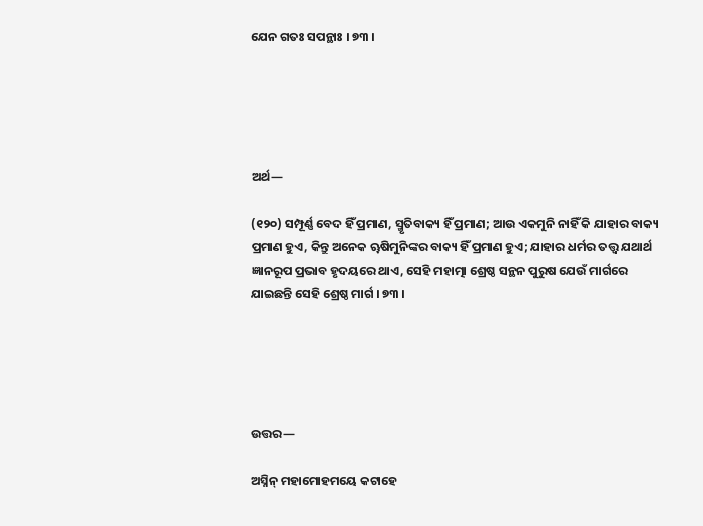ଯେନ ଗତଃ ସପନ୍ଥାଃ । ୭୩ ।





ଅର୍ଥ—

(୧୨୦) ସମ୍ପୂର୍ଣ୍ଣ ବେଦ ହିଁ ପ୍ରମାଣ, ସ୍ମୃତିବାକ୍ୟ ହିଁ ପ୍ରମାଣ; ଆଉ ଏକମୁନି ନାହିଁ କି ଯାହାର ବାକ୍ୟ ପ୍ରମାଣ ହୁଏ, କିନ୍ତୁ ଅନେକ ୠଷିମୁନିଙ୍କର ବାକ୍ୟ ହିଁ ପ୍ରମାଣ ହୁଏ; ଯାହାର ଧର୍ମର ତତ୍ତ୍ଵ ଯଥାର୍ଥ ଜ୍ଞାନରୂପ ପ୍ରଭାବ ହୃଦୟରେ ଥାଏ, ସେହି ମହାତ୍ମା ଶ୍ରେଷ୍ଠ ସନ୍ଥନ ପୁରୁଷ ଯେଉଁ ମାର୍ଗରେ ଯାଇଛନ୍ତି ସେହି ଶ୍ରେଷ୍ଠ ମାର୍ଗ । ୭୩ ।





ଉତ୍ତର—

ଅସ୍ନିନ୍‍ ମହାମୋହମୟେ କଟାହେ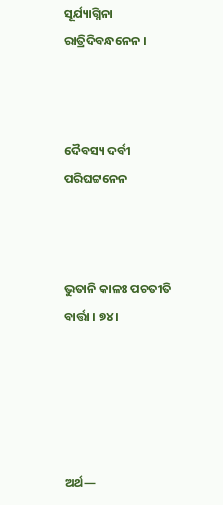ସୂର୍ଯ୍ୟାଗ୍ନିନା ରାତ୍ରିଦିବନ୍ଧନେନ ।



ଦୈବସ୍ୟ ଦର୍ବୀ ପରିଘଟ୍ଟନେନ



ଭୁତାନି କାଳଃ ପଚତୀତି ବାର୍ତ୍ତା । ୭୪ ।





ଅର୍ଥ—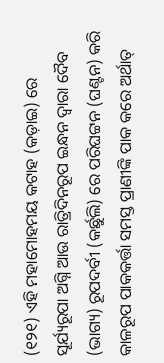(୧୨୧) ଏହି ମହାମୋହମୟ କଟାହ (କଡ଼ାଇ) ରେ ସୂର୍ଯ୍ୟରୂପା ଅଗ୍ନି ଆଉ ରାତ୍ରିଦିନରୂପ ଇନ୍ଧନ ଦ୍ଵାରା ଦୈବ (ଭାଗ୍ୟ) ରୂପଦର୍ବୀ (କର୍ଛୁଲି) ରେ ପରିଘଟ୍ଟନ (ଘଣ୍ଟନ) କରି କାଳରୂପ ପାକକର୍ତ୍ତା ସମସ୍ତ ପ୍ରାଣୀଙ୍କି ପାକ କରେ ଅର୍ଥାତ୍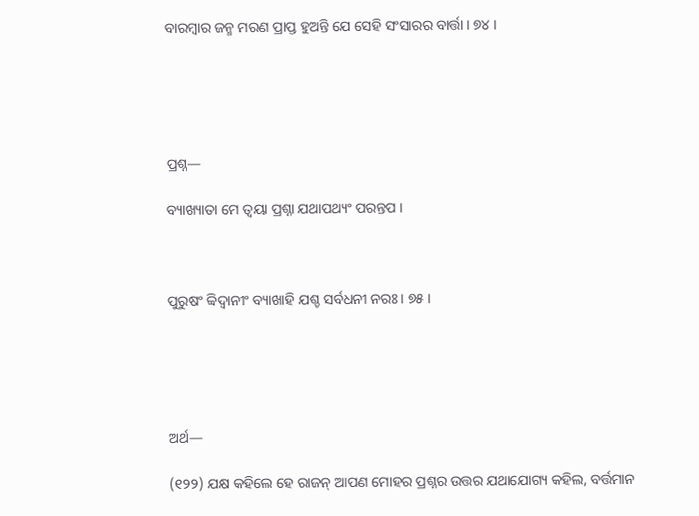ବାରମ୍ବାର ଜନ୍ମ ମରଣ ପ୍ରାପ୍ତ ହୁଅନ୍ତି ଯେ ସେହି ସଂସାରର ବାର୍ତ୍ତା । ୭୪ ।





ପ୍ରଶ୍ନ—

ବ୍ୟାଖ୍ୟାତା ମେ ତ୍ୱୟା ପ୍ରଶ୍ନା ଯଥାପଥ୍ୟଂ ପରନ୍ତପ ।



ପୁରୁଷଂ ବ୍ୱିଦ୍ୱାନୀଂ ବ୍ୟାଖାହି ଯଶ୍ଚ ସର୍ବଧନୀ ନରଃ । ୭୫ ।





ଅର୍ଥ—

(୧୨୨) ଯକ୍ଷ କହିଲେ ହେ ରାଜନ୍ ଆପଣ ମୋହର ପ୍ରଶ୍ନର ଉତ୍ତର ଯଥାଯୋଗ୍ୟ କହିଲ, ବର୍ତ୍ତମାନ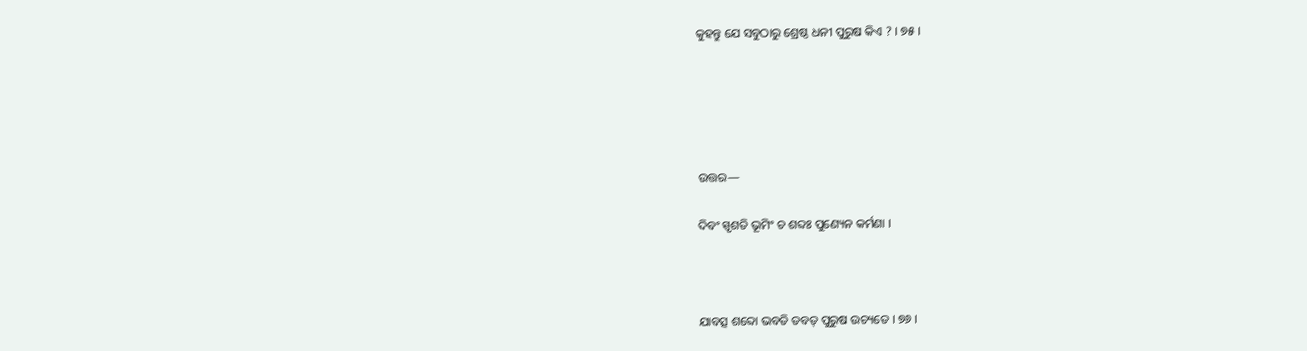କୁହନ୍ତୁ ଯେ ସବୁଠାରୁ ଶ୍ରେଷ୍ଠ ଧନୀ ପୁରୁଷ କିଏ ? । ୭୫ ।





ଉତ୍ତର—

ଦିବଂ ସ୍ପୃଶତି ଭୂମିଂ ଚ ଶବ୍ଦଃ ପୁଣ୍ୟେନ କର୍ମଣା ।



ଯାବତ୍ସ ଶବ୍ଦୋ ଭବତି ତବତ୍ ପୁରୁଷ ଉଚ୍ୟତେ । ୭୬ ।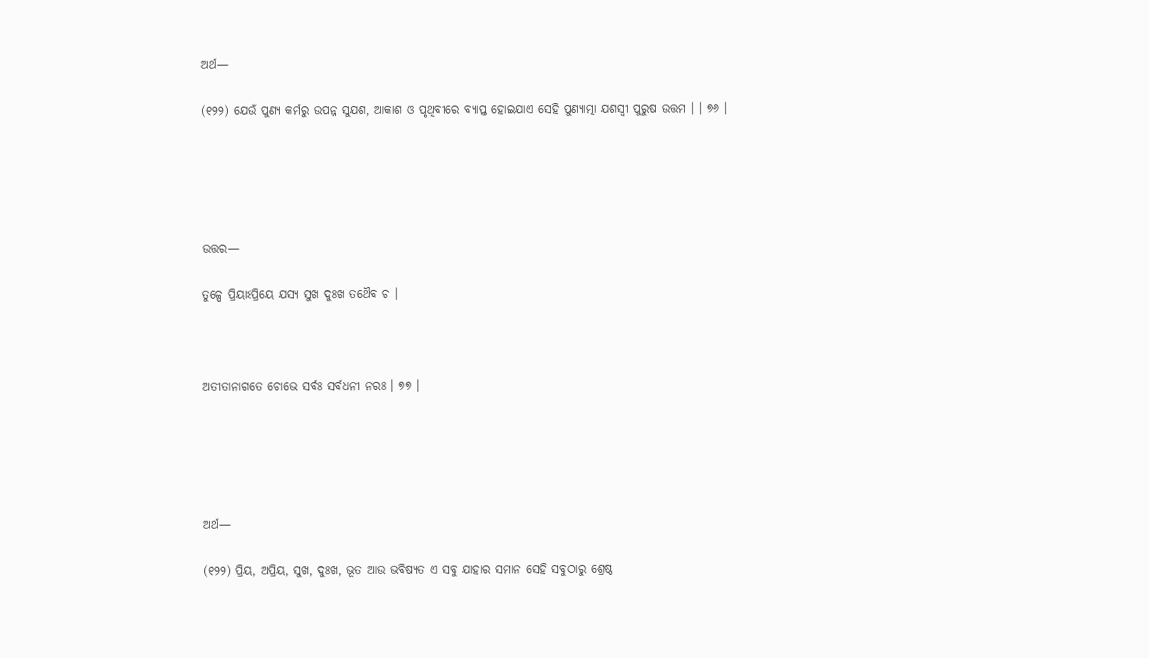ଅର୍ଥ—

(୧୨୨) ଯେଉଁ ପୁଣ୍ୟ କର୍ମରୁ ଉପନ୍ନ ସୁଯଶ, ଆକାଶ ଓ ପୃଥିବୀରେ ବ୍ୟାପ୍ତ ହୋଇଯାଏ ସେହି ପୁଣ୍ୟାତ୍ମା ଯଶସ୍ୱୀ ପୁରୁଷ ଉତ୍ତମ । । ୭୬ ।





ଉତ୍ତର—

ତୁଳ୍ପେ ପ୍ରିୟାଽପ୍ରିୟେ ଯସ୍ୟ ସୁଖ ଦୁଃଖ ତଥୈବ ଚ ।



ଅତୀତାନାଗତେ ଚୋଭେ ସର୍ବଃ ସର୍ବଧନୀ ନରଃ । ୭୭ ।





ଅର୍ଥ—

(୧୨୨) ପ୍ରିୟ, ଅପ୍ରିୟ, ସୁଖ, ଦୁଃଖ, ଭୂତ ଆଉ ଭବିଷ୍ୟତ ଏ ସବୁ ଯାହାର ସମାନ ସେହି ସବୁଠାରୁ ଶ୍ରେଷ୍ଠ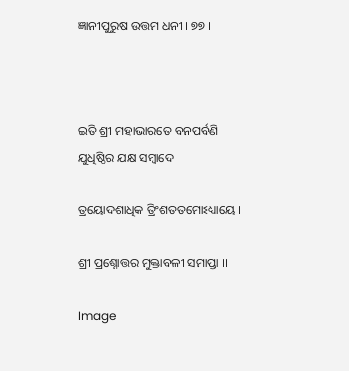ଜ୍ଞାନୀପୁରୁଷ ଉତ୍ତମ ଧନୀ । ୭୭ ।



ଇତି ଶ୍ରୀ ମହାଭାରତେ ବନପର୍ବଣି ଯୁଧିଷ୍ଠିର ଯକ୍ଷ ସମ୍ବାଦେ

ତ୍ରୟୋଦଶାଧିକ ତ୍ରିଂଶତତମୋଽଧ୍ୟାୟେ ।

ଶ୍ରୀ ପ୍ରଶ୍ନୋତ୍ତର ମୁକ୍ତାବଳୀ ସମାପ୍ତା ।।

Image